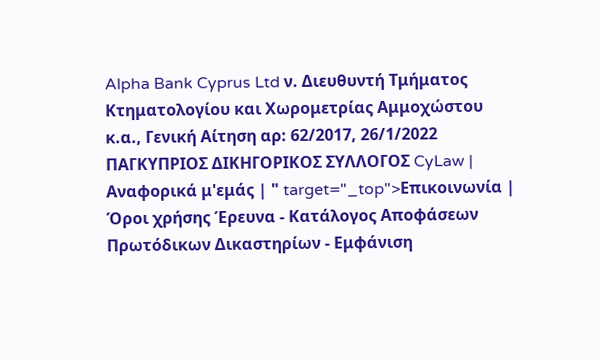Alpha Bank Cyprus Ltd ν. Διευθυντή Τμήματος Κτηματολογίου και Χωρομετρίας Αμμοχώστου κ.α., Γενική Αίτηση αρ: 62/2017, 26/1/2022 ΠΑΓΚΥΠΡΙΟΣ ΔΙΚΗΓΟΡΙΚΟΣ ΣΥΛΛΟΓΟΣ CyLaw | Αναφορικά μ'εμάς | " target="_top">Επικοινωνία | Όροι χρήσης Έρευνα - Κατάλογος Αποφάσεων Πρωτόδικων Δικαστηρίων - Εμφάνιση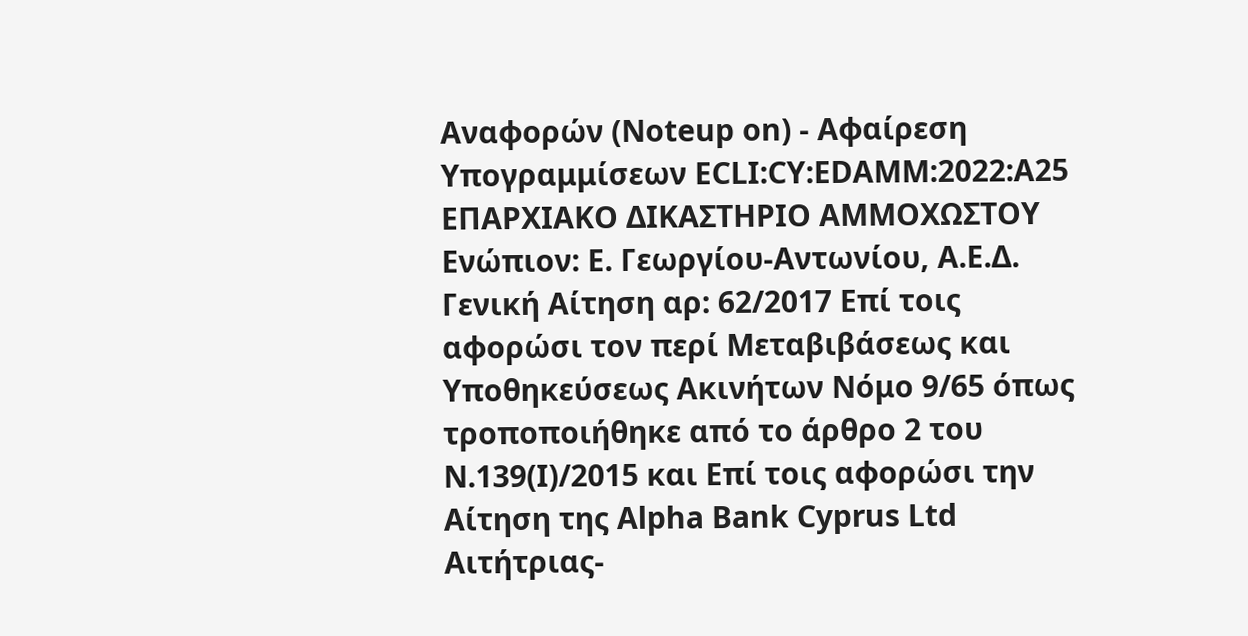Αναφορών (Noteup on) - Αφαίρεση Υπογραμμίσεων ECLI:CY:EDAMM:2022:A25 ΕΠΑΡΧΙΑΚΟ ΔΙΚΑΣΤΗΡΙΟ ΑΜΜΟΧΩΣΤΟΥ Ενώπιον: Ε. Γεωργίου-Αντωνίου, Α.Ε.Δ. Γενική Αίτηση αρ: 62/2017 Επί τοις αφορώσι τον περί Μεταβιβάσεως και Υποθηκεύσεως Ακινήτων Νόμο 9/65 όπως τροποποιήθηκε από το άρθρο 2 του Ν.139(Ι)/2015 και Επί τοις αφορώσι την Αίτηση της Alpha Bank Cyprus Ltd Αιτήτριας-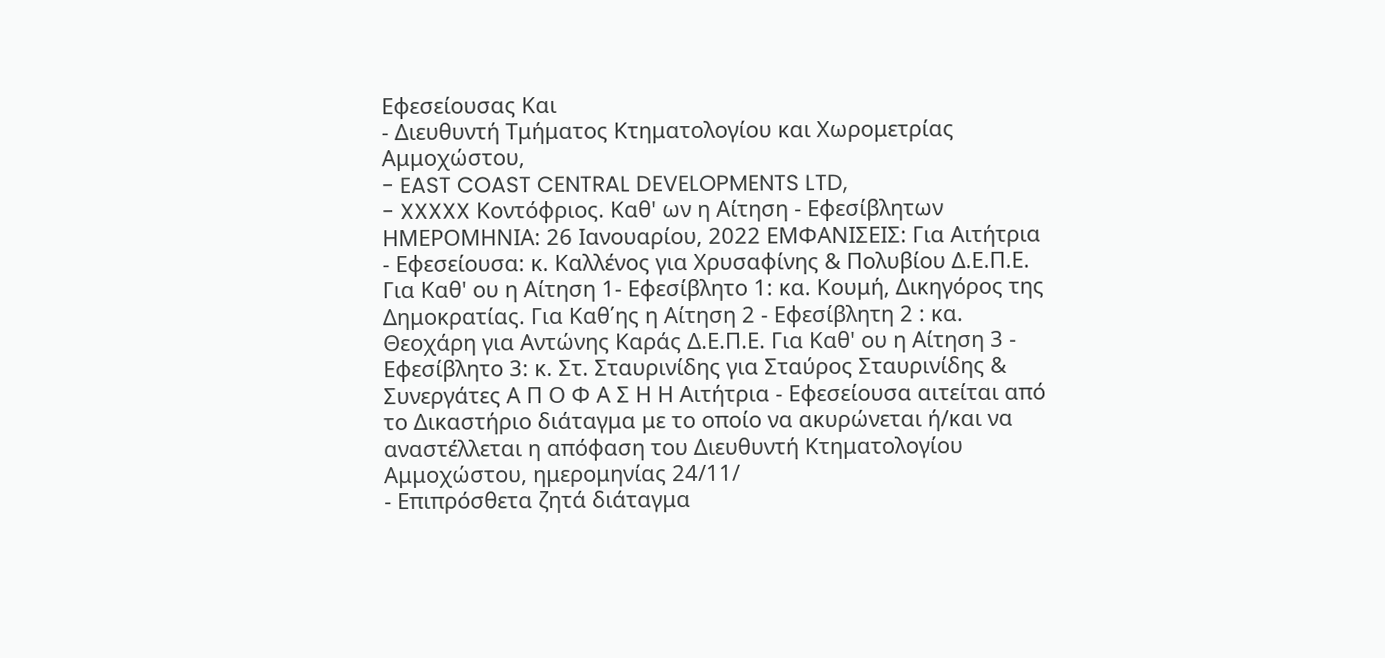Εφεσείουσας Και
- Διευθυντή Τμήματος Κτηματολογίου και Χωρομετρίας Αμμοχώστου,
- EAST COAST CENTRAL DEVELOPMENTS LTD,
- XXXXX Κοντόφριος. Καθ' ων η Αίτηση - Εφεσίβλητων ΗΜΕΡΟΜΗΝΙΑ: 26 Ιανουαρίου, 2022 ΕΜΦΑΝΙΣΕΙΣ: Για Αιτήτρια - Εφεσείουσα: κ. Καλλένος για Χρυσαφίνης & Πολυβίου Δ.Ε.Π.Ε. Για Καθ' ου η Αίτηση 1- Εφεσίβλητο 1: κα. Κουμή, Δικηγόρος της Δημοκρατίας. Για Καθ΄ης η Αίτηση 2 - Εφεσίβλητη 2 : κα. Θεοχάρη για Αντώνης Καράς Δ.Ε.Π.Ε. Για Καθ' ου η Αίτηση 3 - Εφεσίβλητο 3: κ. Στ. Σταυρινίδης για Σταύρος Σταυρινίδης & Συνεργάτες Α Π Ο Φ Α Σ Η Η Αιτήτρια - Εφεσείουσα αιτείται από το Δικαστήριο διάταγμα με το οποίο να ακυρώνεται ή/και να αναστέλλεται η απόφαση του Διευθυντή Κτηματολογίου Αμμοχώστου, ημερομηνίας 24/11/
- Επιπρόσθετα ζητά διάταγμα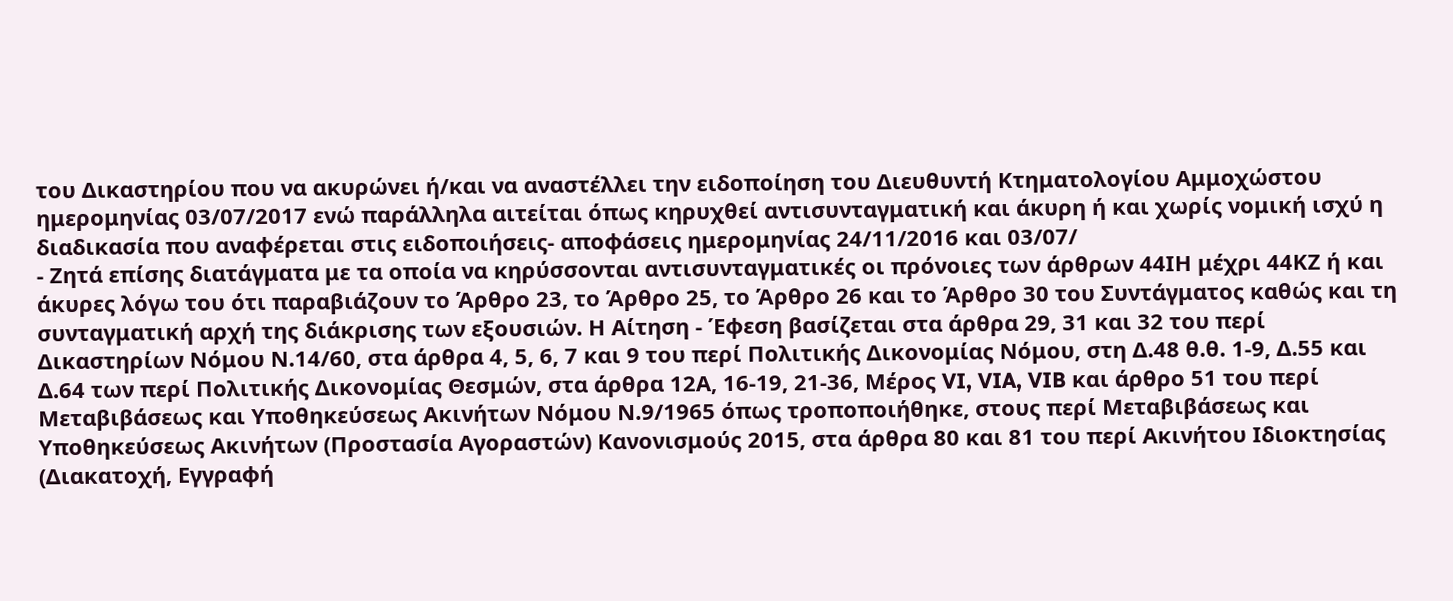του Δικαστηρίου που να ακυρώνει ή/και να αναστέλλει την ειδοποίηση του Διευθυντή Κτηματολογίου Αμμοχώστου ημερομηνίας 03/07/2017 ενώ παράλληλα αιτείται όπως κηρυχθεί αντισυνταγματική και άκυρη ή και χωρίς νομική ισχύ η διαδικασία που αναφέρεται στις ειδοποιήσεις- αποφάσεις ημερομηνίας 24/11/2016 και 03/07/
- Ζητά επίσης διατάγματα με τα οποία να κηρύσσονται αντισυνταγματικές οι πρόνοιες των άρθρων 44ΙΗ μέχρι 44ΚΖ ή και άκυρες λόγω του ότι παραβιάζουν το Άρθρο 23, το Άρθρο 25, το Άρθρο 26 και το Άρθρο 30 του Συντάγματος καθώς και τη συνταγματική αρχή της διάκρισης των εξουσιών. Η Αίτηση - Έφεση βασίζεται στα άρθρα 29, 31 και 32 του περί Δικαστηρίων Νόμου Ν.14/60, στα άρθρα 4, 5, 6, 7 και 9 του περί Πολιτικής Δικονομίας Νόμου, στη Δ.48 θ.θ. 1-9, Δ.55 και Δ.64 των περί Πολιτικής Δικονομίας Θεσμών, στα άρθρα 12Α, 16-19, 21-36, Μέρος VI, VIA, VIB και άρθρο 51 του περί Μεταβιβάσεως και Υποθηκεύσεως Ακινήτων Νόμου Ν.9/1965 όπως τροποποιήθηκε, στους περί Μεταβιβάσεως και Υποθηκεύσεως Ακινήτων (Προστασία Αγοραστών) Κανονισμούς 2015, στα άρθρα 80 και 81 του περί Ακινήτου Ιδιοκτησίας (Διακατοχή, Εγγραφή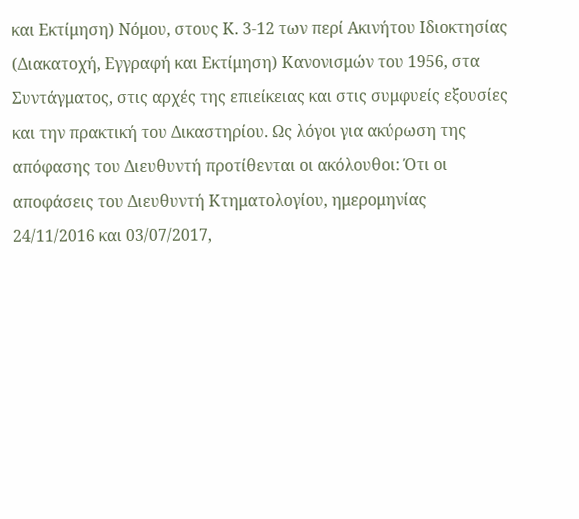και Εκτίμηση) Νόμου, στους Κ. 3-12 των περί Ακινήτου Ιδιοκτησίας (Διακατοχή, Εγγραφή και Εκτίμηση) Κανονισμών του 1956, στα Συντάγματος, στις αρχές της επιείκειας και στις συμφυείς εξουσίες και την πρακτική του Δικαστηρίου. Ως λόγοι για ακύρωση της απόφασης του Διευθυντή προτίθενται οι ακόλουθοι: Ότι οι αποφάσεις του Διευθυντή Κτηματολογίου, ημερομηνίας 24/11/2016 και 03/07/2017,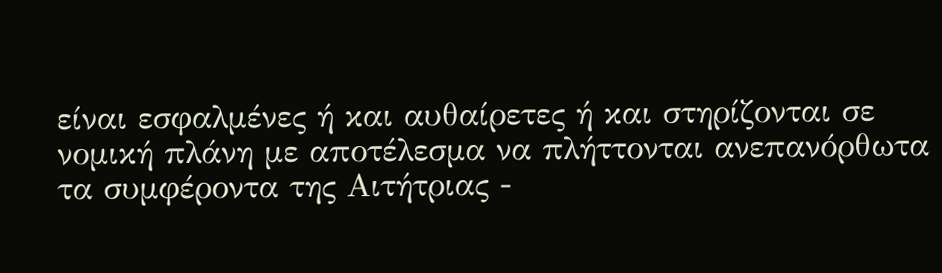είναι εσφαλμένες ή και αυθαίρετες ή και στηρίζονται σε νομική πλάνη με αποτέλεσμα να πλήττονται ανεπανόρθωτα τα συμφέροντα της Αιτήτριας -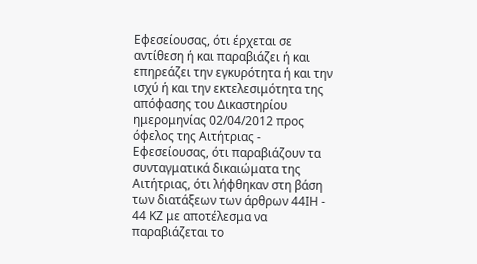Εφεσείουσας, ότι έρχεται σε αντίθεση ή και παραβιάζει ή και επηρεάζει την εγκυρότητα ή και την ισχύ ή και την εκτελεσιμότητα της απόφασης του Δικαστηρίου ημερομηνίας 02/04/2012 προς όφελος της Αιτήτριας - Εφεσείουσας, ότι παραβιάζουν τα συνταγματικά δικαιώματα της Αιτήτριας, ότι λήφθηκαν στη βάση των διατάξεων των άρθρων 44ΙΗ - 44 ΚΖ με αποτέλεσμα να παραβιάζεται το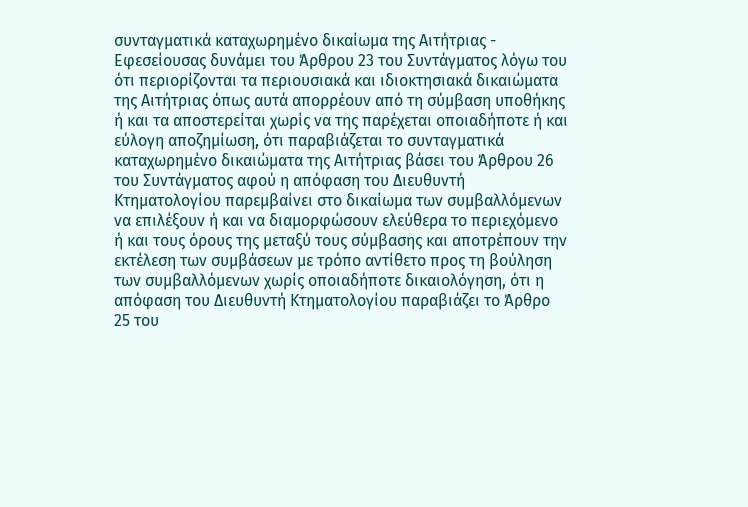συνταγματικά καταχωρημένο δικαίωμα της Αιτήτριας - Εφεσείουσας δυνάμει του Άρθρου 23 του Συντάγματος λόγω του ότι περιορίζονται τα περιουσιακά και ιδιοκτησιακά δικαιώματα της Αιτήτριας όπως αυτά απορρέουν από τη σύμβαση υποθήκης ή και τα αποστερείται χωρίς να της παρέχεται οποιαδήποτε ή και εύλογη αποζημίωση, ότι παραβιάζεται το συνταγματικά καταχωρημένο δικαιώματα της Αιτήτριας βάσει του Άρθρου 26 του Συντάγματος αφού η απόφαση του Διευθυντή Κτηματολογίου παρεμβαίνει στο δικαίωμα των συμβαλλόμενων να επιλέξουν ή και να διαμορφώσουν ελεύθερα το περιεχόμενο ή και τους όρους της μεταξύ τους σύμβασης και αποτρέπουν την εκτέλεση των συμβάσεων με τρόπο αντίθετο προς τη βούληση των συμβαλλόμενων χωρίς οποιαδήποτε δικαιολόγηση, ότι η απόφαση του Διευθυντή Κτηματολογίου παραβιάζει το Άρθρο 25 του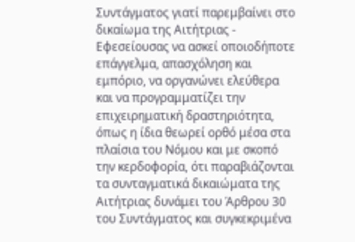Συντάγματος γιατί παρεμβαίνει στο δικαίωμα της Αιτήτριας - Εφεσείουσας να ασκεί οποιοδήποτε επάγγελμα, απασχόληση και εμπόριο, να οργανώνει ελεύθερα και να προγραμματίζει την επιχειρηματική δραστηριότητα, όπως η ίδια θεωρεί ορθό μέσα στα πλαίσια του Νόμου και με σκοπό την κερδοφορία, ότι παραβιάζονται τα συνταγματικά δικαιώματα της Αιτήτριας δυνάμει του Άρθρου 30 του Συντάγματος και συγκεκριμένα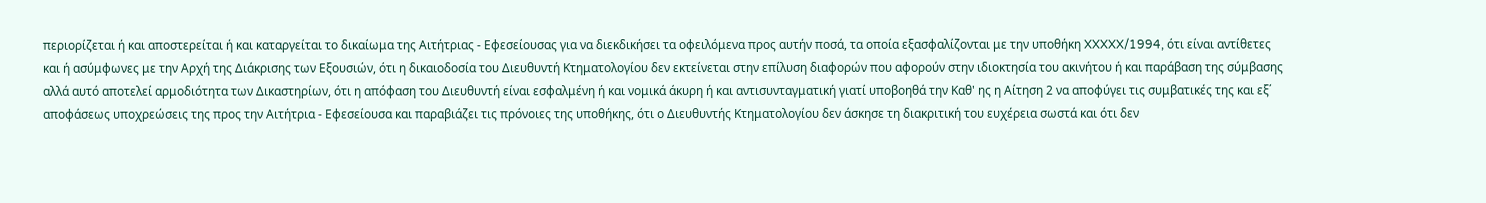περιορίζεται ή και αποστερείται ή και καταργείται το δικαίωμα της Αιτήτριας - Εφεσείουσας για να διεκδικήσει τα οφειλόμενα προς αυτήν ποσά, τα οποία εξασφαλίζονται με την υποθήκη XXXXX/1994, ότι είναι αντίθετες και ή ασύμφωνες με την Αρχή της Διάκρισης των Εξουσιών, ότι η δικαιοδοσία του Διευθυντή Κτηματολογίου δεν εκτείνεται στην επίλυση διαφορών που αφορούν στην ιδιοκτησία του ακινήτου ή και παράβαση της σύμβασης αλλά αυτό αποτελεί αρμοδιότητα των Δικαστηρίων, ότι η απόφαση του Διευθυντή είναι εσφαλμένη ή και νομικά άκυρη ή και αντισυνταγματική γιατί υποβοηθά την Καθ' ης η Αίτηση 2 να αποφύγει τις συμβατικές της και εξ΄ αποφάσεως υποχρεώσεις της προς την Αιτήτρια - Εφεσείουσα και παραβιάζει τις πρόνοιες της υποθήκης, ότι ο Διευθυντής Κτηματολογίου δεν άσκησε τη διακριτική του ευχέρεια σωστά και ότι δεν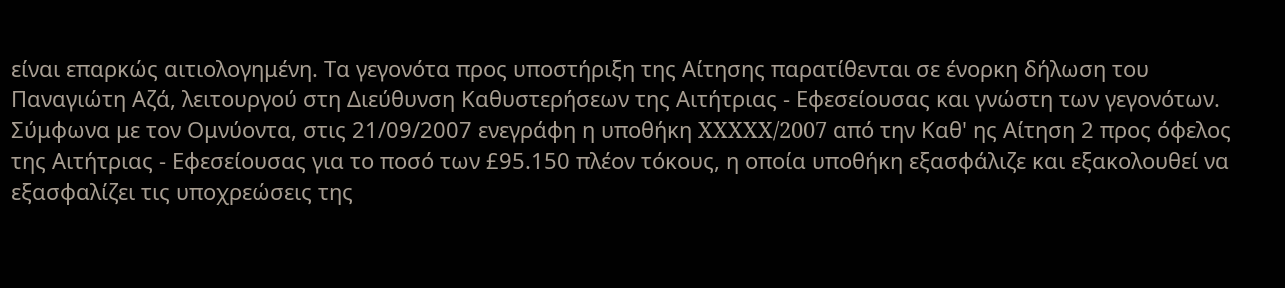είναι επαρκώς αιτιολογημένη. Τα γεγονότα προς υποστήριξη της Αίτησης παρατίθενται σε ένορκη δήλωση του Παναγιώτη Αζά, λειτουργού στη Διεύθυνση Καθυστερήσεων της Αιτήτριας - Εφεσείουσας και γνώστη των γεγονότων. Σύμφωνα με τον Ομνύοντα, στις 21/09/2007 ενεγράφη η υποθήκη XXXXX/2007 από την Καθ' ης Αίτηση 2 προς όφελος της Αιτήτριας - Εφεσείουσας για το ποσό των £95.150 πλέον τόκους, η οποία υποθήκη εξασφάλιζε και εξακολουθεί να εξασφαλίζει τις υποχρεώσεις της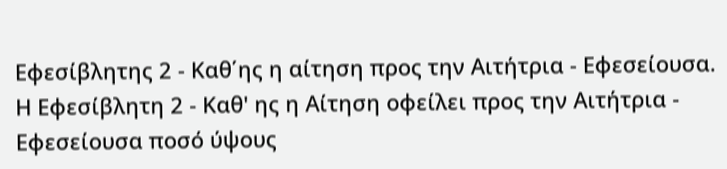Εφεσίβλητης 2 - Καθ΄ης η αίτηση προς την Αιτήτρια - Εφεσείουσα. Η Εφεσίβλητη 2 - Καθ' ης η Αίτηση οφείλει προς την Αιτήτρια - Εφεσείουσα ποσό ύψους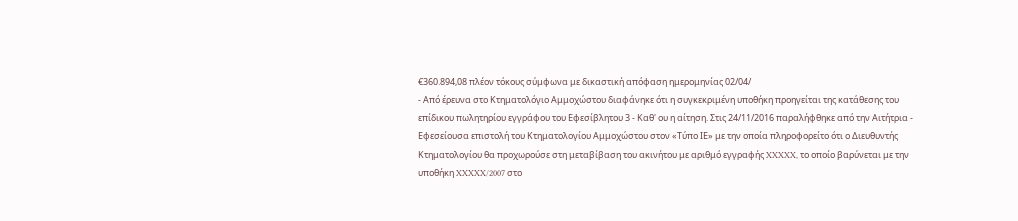€360.894,08 πλέον τόκους σύμφωνα με δικαστική απόφαση ημερομηνίας 02/04/
- Από έρευνα στο Κτηματολόγιο Αμμοχώστου διαφάνηκε ότι η συγκεκριμένη υποθήκη προηγείται της κατάθεσης του επίδικου πωλητηρίου εγγράφου του Εφεσίβλητου 3 - Καθ' ου η αίτηση. Στις 24/11/2016 παραλήφθηκε από την Αιτήτρια - Εφεσείουσα επιστολή του Κτηματολογίου Αμμοχώστου στον «Τύπο ΙΕ» με την οποία πληροφορείτο ότι ο Διευθυντής Κτηματολογίου θα προχωρούσε στη μεταβίβαση του ακινήτου με αριθμό εγγραφής XXXXX, το οποίο βαρύνεται με την υποθήκη XXXXX/2007 στο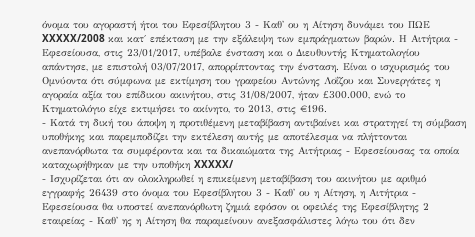όνομα του αγοραστή ήτοι του Εφεσίβλητου 3 - Καθ' ου η Αίτηση δυνάμει του ΠΩΕ XXXXX/2008 και κατ΄ επέκταση με την εξάλειψη των εμπράγματων βαρών. Η Αιτήτρια - Εφεσείουσα, στις 23/01/2017, υπέβαλε ένσταση και ο Διευθυντής Κτηματολογίου απάντησε, με επιστολή 03/07/2017, απορρίπτοντας την ένσταση. Είναι ο ισχυρισμός του Ομνύοντα ότι σύμφωνα με εκτίμηση του γραφείου Αντώνης Λοΐζου και Συνεργάτες η αγοραία αξία του επίδικου ακινήτου, στις 31/08/2007, ήταν £300.000, ενώ το Κτηματολόγιο είχε εκτιμήσει το ακίνητο, το 2013, στις €196.
- Κατά τη δική του άποψη η προτιθέμενη μεταβίβαση αντιβαίνει και στρατηγεί τη σύμβαση υποθήκης και παρεμποδίζει την εκτέλεση αυτής με αποτέλεσμα να πλήττονται ανεπανόρθωτα τα συμφέροντα και τα δικαιώματα της Αιτήτριας - Εφεσείουσας τα οποία καταχωρήθηκαν με την υποθήκη XXXXX/
- Ισχυρίζεται ότι αν ολοκληρωθεί η επικείμενη μεταβίβαση του ακινήτου με αριθμό εγγραφής 26439 στο όνομα του Εφεσίβλητου 3 - Καθ' ου η Αίτηση, η Αιτήτρια - Εφεσείουσα θα υποστεί ανεπανόρθωτη ζημιά εφόσον οι οφειλές της Εφεσίβλητης 2 εταιρείας - Καθ' ης η Αίτηση θα παραμείνουν ανεξασφάλιστες λόγω του ότι δεν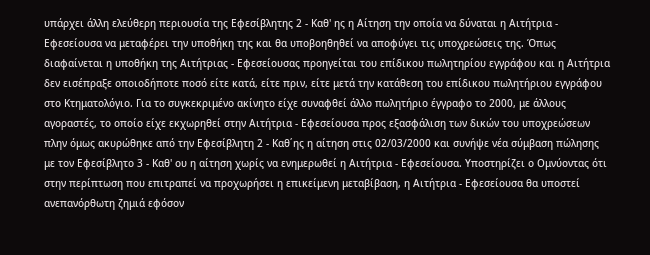υπάρχει άλλη ελεύθερη περιουσία της Εφεσίβλητης 2 - Καθ' ης η Αίτηση την οποία να δύναται η Αιτήτρια - Εφεσείουσα να μεταφέρει την υποθήκη της και θα υποβοηθηθεί να αποφύγει τις υποχρεώσεις της. Όπως διαφαίνεται η υποθήκη της Αιτήτριας - Εφεσείουσας προηγείται του επίδικου πωλητηρίου εγγράφου και η Αιτήτρια δεν εισέπραξε οποιοδήποτε ποσό είτε κατά, είτε πριν, είτε μετά την κατάθεση του επίδικου πωλητήριου εγγράφου στο Κτηματολόγιο. Για το συγκεκριμένο ακίνητο είχε συναφθεί άλλο πωλητήριο έγγραφο το 2000, με άλλους αγοραστές, το οποίο είχε εκχωρηθεί στην Αιτήτρια - Εφεσείουσα προς εξασφάλιση των δικών του υποχρεώσεων πλην όμως ακυρώθηκε από την Εφεσίβλητη 2 - Καθ΄ης η αίτηση στις 02/03/2000 και συνήψε νέα σύμβαση πώλησης με τον Εφεσίβλητο 3 - Καθ' ου η αίτηση χωρίς να ενημερωθεί η Αιτήτρια - Εφεσείουσα. Υποστηρίζει ο Ομνύοντας ότι στην περίπτωση που επιτραπεί να προχωρήσει η επικείμενη μεταβίβαση, η Αιτήτρια - Εφεσείουσα θα υποστεί ανεπανόρθωτη ζημιά εφόσον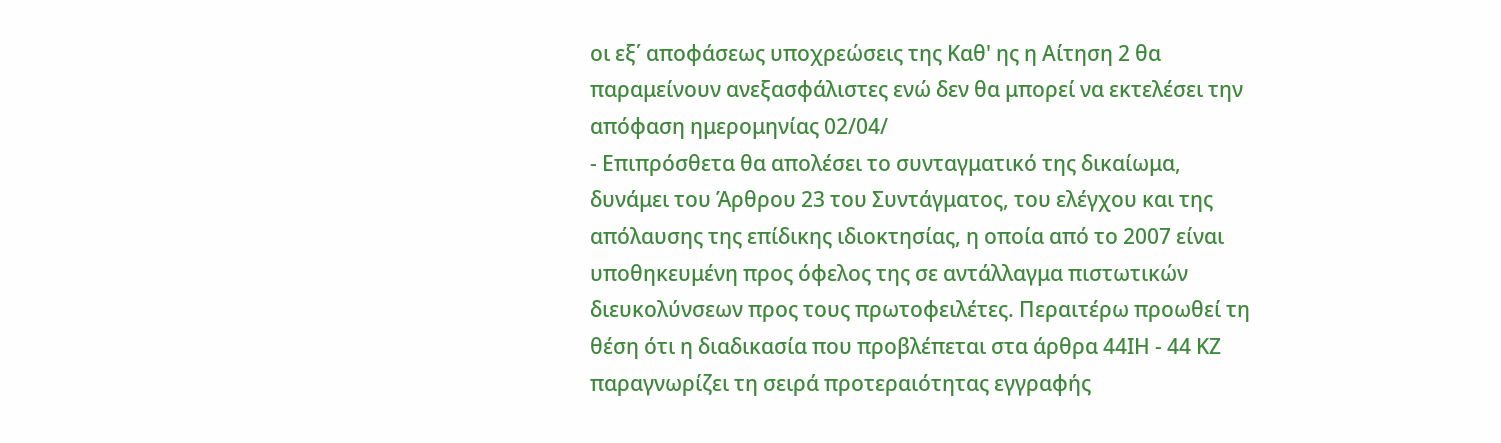οι εξ΄ αποφάσεως υποχρεώσεις της Καθ' ης η Αίτηση 2 θα παραμείνουν ανεξασφάλιστες ενώ δεν θα μπορεί να εκτελέσει την απόφαση ημερομηνίας 02/04/
- Επιπρόσθετα θα απολέσει το συνταγματικό της δικαίωμα, δυνάμει του Άρθρου 23 του Συντάγματος, του ελέγχου και της απόλαυσης της επίδικης ιδιοκτησίας, η οποία από το 2007 είναι υποθηκευμένη προς όφελος της σε αντάλλαγμα πιστωτικών διευκολύνσεων προς τους πρωτοφειλέτες. Περαιτέρω προωθεί τη θέση ότι η διαδικασία που προβλέπεται στα άρθρα 44ΙΗ - 44 ΚΖ παραγνωρίζει τη σειρά προτεραιότητας εγγραφής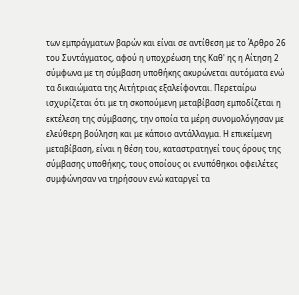των εμπράγματων βαρών και είναι σε αντίθεση με το Άρθρο 26 του Συντάγματος, αφού η υποχρέωση της Καθ' ης η Αίτηση 2 σύμφωνα με τη σύμβαση υποθήκης ακυρώνεται αυτόματα ενώ τα δικαιώματα της Αιτήτριας εξαλείφονται. Περεταίρω ισχυρίζεται ότι με τη σκοπούμενη μεταβίβαση εμποδίζεται η εκτέλεση της σύμβασης, την οποία τα μέρη συνομολόγησαν με ελεύθερη βούληση και με κάποιο αντάλλαγμα. Η επικείμενη μεταβίβαση, είναι η θέση του, καταστρατηγεί τους όρους της σύμβασης υποθήκης, τους οποίους οι ενυπόθηκοι οφειλέτες συμφώνησαν να τηρήσουν ενώ καταργεί τα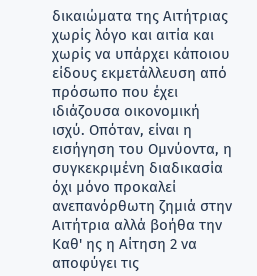δικαιώματα της Αιτήτριας χωρίς λόγο και αιτία και χωρίς να υπάρχει κάποιου είδους εκμετάλλευση από πρόσωπο που έχει ιδιάζουσα οικονομική ισχύ. Οπόταν, είναι η εισήγηση του Ομνύοντα, η συγκεκριμένη διαδικασία όχι μόνο προκαλεί ανεπανόρθωτη ζημιά στην Αιτήτρια αλλά βοήθα την Καθ' ης η Αίτηση 2 να αποφύγει τις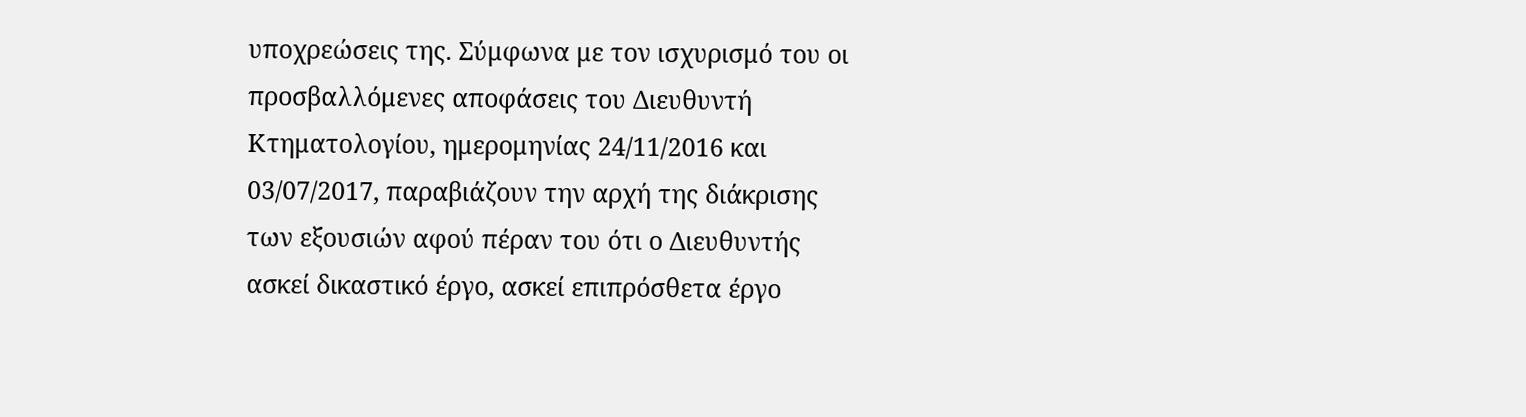υποχρεώσεις της. Σύμφωνα με τον ισχυρισμό του οι προσβαλλόμενες αποφάσεις του Διευθυντή Κτηματολογίου, ημερομηνίας 24/11/2016 και 03/07/2017, παραβιάζουν την αρχή της διάκρισης των εξουσιών αφού πέραν του ότι ο Διευθυντής ασκεί δικαστικό έργο, ασκεί επιπρόσθετα έργο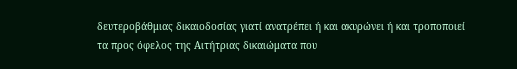δευτεροβάθμιας δικαιοδοσίας γιατί ανατρέπει ή και ακυρώνει ή και τροποποιεί τα προς όφελος της Αιτήτριας δικαιώματα που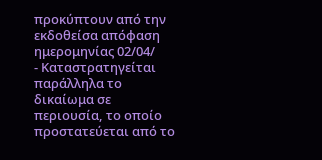προκύπτουν από την εκδοθείσα απόφαση ημερομηνίας 02/04/
- Καταστρατηγείται παράλληλα το δικαίωμα σε περιουσία, το οποίο προστατεύεται από το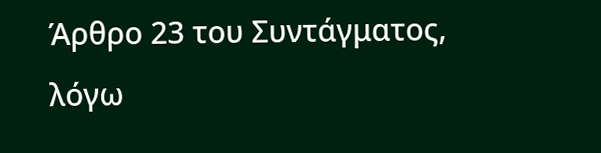Άρθρο 23 του Συντάγματος, λόγω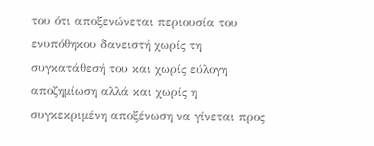του ότι αποξενώνεται περιουσία του ενυπόθηκου δανειστή χωρίς τη συγκατάθεσή του και χωρίς εύλογη αποζημίωση αλλά και χωρίς η συγκεκριμένη αποξένωση να γίνεται προς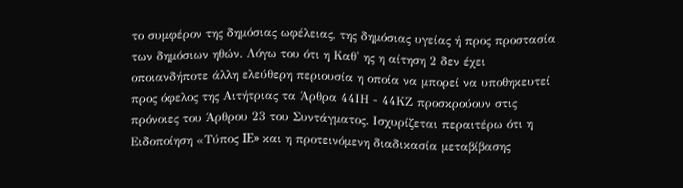το συμφέρον της δημόσιας ωφέλειας, της δημόσιας υγείας ή προς προστασία των δημόσιων ηθών. Λόγω του ότι η Καθ' ης η αίτηση 2 δεν έχει οποιανδήποτε άλλη ελεύθερη περιουσία η οποία να μπορεί να υποθηκευτεί προς όφελος της Αιτήτριας τα Άρθρα 44ΙΗ - 44ΚΖ προσκρούουν στις πρόνοιες του Άρθρου 23 του Συντάγματος. Ισχυρίζεται περαιτέρω ότι η Ειδοποίηση «Τύπος IE» και η προτεινόμενη διαδικασία μεταβίβασης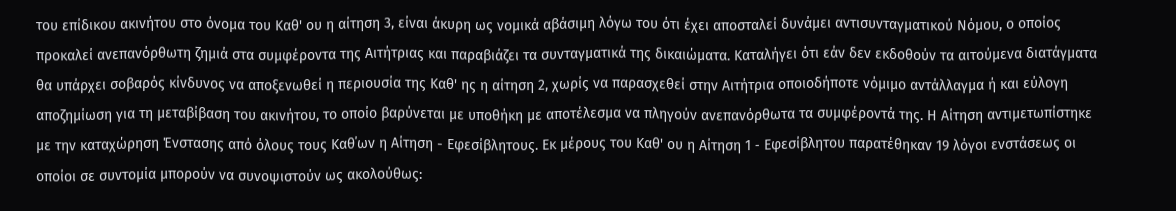του επίδικου ακινήτου στο όνομα του Καθ' ου η αίτηση 3, είναι άκυρη ως νομικά αβάσιμη λόγω του ότι έχει αποσταλεί δυνάμει αντισυνταγματικού Νόμου, ο οποίος προκαλεί ανεπανόρθωτη ζημιά στα συμφέροντα της Αιτήτριας και παραβιάζει τα συνταγματικά της δικαιώματα. Καταλήγει ότι εάν δεν εκδοθούν τα αιτούμενα διατάγματα θα υπάρχει σοβαρός κίνδυνος να αποξενωθεί η περιουσία της Καθ' ης η αίτηση 2, χωρίς να παρασχεθεί στην Αιτήτρια οποιοδήποτε νόμιμο αντάλλαγμα ή και εύλογη αποζημίωση για τη μεταβίβαση του ακινήτου, το οποίο βαρύνεται με υποθήκη με αποτέλεσμα να πληγούν ανεπανόρθωτα τα συμφέροντά της. Η Αίτηση αντιμετωπίστηκε με την καταχώρηση Ένστασης από όλους τους Καθ΄ων η Αίτηση - Εφεσίβλητους. Εκ μέρους του Καθ' ου η Αίτηση 1 ‑ Εφεσίβλητου παρατέθηκαν 19 λόγοι ενστάσεως οι οποίοι σε συντομία μπορούν να συνοψιστούν ως ακολούθως: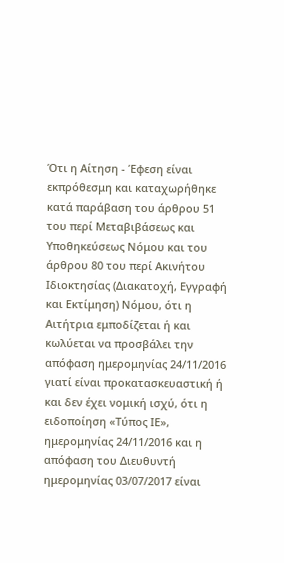Ότι η Αίτηση - Έφεση είναι εκπρόθεσμη και καταχωρήθηκε κατά παράβαση του άρθρου 51 του περί Μεταβιβάσεως και Υποθηκεύσεως Νόμου και του άρθρου 80 του περί Ακινήτου Ιδιοκτησίας (Διακατοχή, Εγγραφή και Εκτίμηση) Νόμου, ότι η Αιτήτρια εμποδίζεται ή και κωλύεται να προσβάλει την απόφαση ημερομηνίας 24/11/2016 γιατί είναι προκατασκευαστική ή και δεν έχει νομική ισχύ, ότι η ειδοποίηση «Τύπος ΙΕ», ημερομηνίας 24/11/2016 και η απόφαση του Διευθυντή ημερομηνίας 03/07/2017 είναι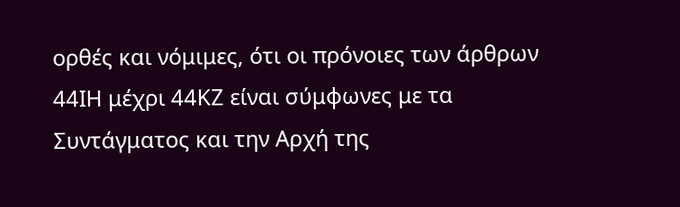ορθές και νόμιμες, ότι οι πρόνοιες των άρθρων 44ΙΗ μέχρι 44ΚΖ είναι σύμφωνες με τα Συντάγματος και την Αρχή της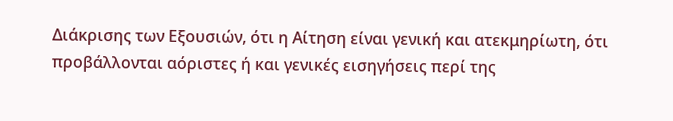Διάκρισης των Εξουσιών, ότι η Αίτηση είναι γενική και ατεκμηρίωτη, ότι προβάλλονται αόριστες ή και γενικές εισηγήσεις περί της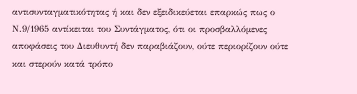αντισυνταγματικότητας ή και δεν εξειδικεύεται επαρκώς πως ο Ν.9/1965 αντίκειται του Συντάγματος, ότι οι προσβαλλόμενες αποφάσεις του Διευθυντή δεν παραβιάζουν, ούτε περιορίζουν ούτε και στερούν κατά τρόπο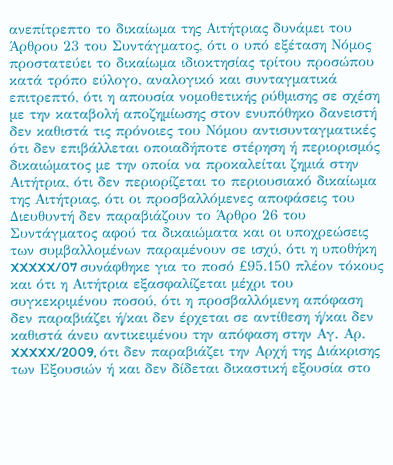ανεπίτρεπτο το δικαίωμα της Αιτήτριας δυνάμει του Άρθρου 23 του Συντάγματος, ότι ο υπό εξέταση Νόμος προστατεύει το δικαίωμα ιδιοκτησίας τρίτου προσώπου κατά τρόπο εύλογο, αναλογικό και συνταγματικά επιτρεπτό, ότι η απουσία νομοθετικής ρύθμισης σε σχέση με την καταβολή αποζημίωσης στον ενυπόθηκο δανειστή δεν καθιστά τις πρόνοιες του Νόμου αντισυνταγματικές ότι δεν επιβάλλεται οποιαδήποτε στέρηση ή περιορισμός δικαιώματος με την οποία να προκαλείται ζημιά στην Αιτήτρια, ότι δεν περιορίζεται το περιουσιακό δικαίωμα της Αιτήτριας, ότι οι προσβαλλόμενες αποφάσεις του Διευθυντή δεν παραβιάζουν το Άρθρο 26 του Συντάγματος αφού τα δικαιώματα και οι υποχρεώσεις των συμβαλλομένων παραμένουν σε ισχύ, ότι η υποθήκη XXXXX/07 συνάφθηκε για το ποσό £95.150 πλέον τόκους και ότι η Αιτήτρια εξασφαλίζεται μέχρι του συγκεκριμένου ποσού, ότι η προσβαλλόμενη απόφαση δεν παραβιάζει ή/και δεν έρχεται σε αντίθεση ή/και δεν καθιστά άνευ αντικειμένου την απόφαση στην Αγ. Αρ. XXXXX/2009, ότι δεν παραβιάζει την Αρχή της Διάκρισης των Εξουσιών ή και δεν δίδεται δικαστική εξουσία στο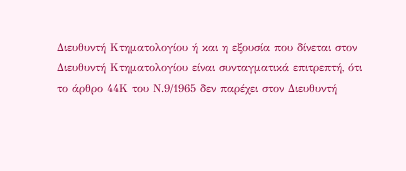Διευθυντή Κτηματολογίου ή και η εξουσία που δίνεται στον Διευθυντή Κτηματολογίου είναι συνταγματικά επιτρεπτή, ότι το άρθρο 44Κ του Ν.9/1965 δεν παρέχει στον Διευθυντή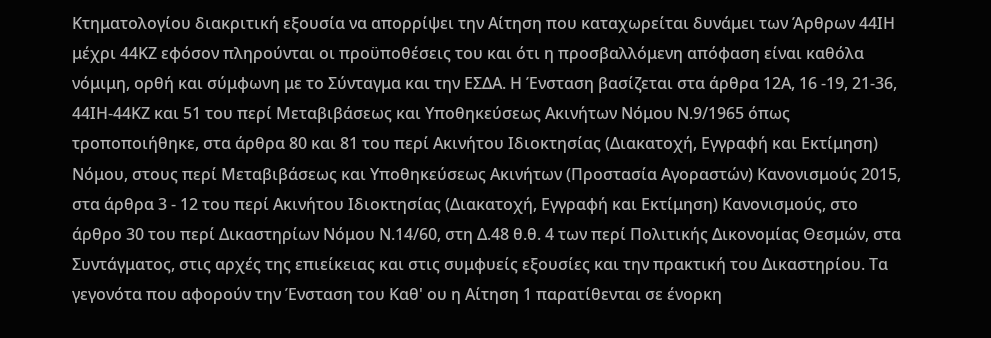Κτηματολογίου διακριτική εξουσία να απορρίψει την Αίτηση που καταχωρείται δυνάμει των Άρθρων 44ΙΗ μέχρι 44ΚΖ εφόσον πληρούνται οι προϋποθέσεις του και ότι η προσβαλλόμενη απόφαση είναι καθόλα νόμιμη, ορθή και σύμφωνη με το Σύνταγμα και την ΕΣΔΑ. Η Ένσταση βασίζεται στα άρθρα 12Α, 16 -19, 21-36, 44ΙΗ-44ΚΖ και 51 του περί Μεταβιβάσεως και Υποθηκεύσεως Ακινήτων Νόμου Ν.9/1965 όπως τροποποιήθηκε, στα άρθρα 80 και 81 του περί Ακινήτου Ιδιοκτησίας (Διακατοχή, Εγγραφή και Εκτίμηση) Νόμου, στους περί Μεταβιβάσεως και Υποθηκεύσεως Ακινήτων (Προστασία Αγοραστών) Κανονισμούς 2015, στα άρθρα 3 - 12 του περί Ακινήτου Ιδιοκτησίας (Διακατοχή, Εγγραφή και Εκτίμηση) Κανονισμούς, στο άρθρο 30 του περί Δικαστηρίων Νόμου Ν.14/60, στη Δ.48 θ.θ. 4 των περί Πολιτικής Δικονομίας Θεσμών, στα Συντάγματος, στις αρχές της επιείκειας και στις συμφυείς εξουσίες και την πρακτική του Δικαστηρίου. Τα γεγονότα που αφορούν την Ένσταση του Καθ' ου η Αίτηση 1 παρατίθενται σε ένορκη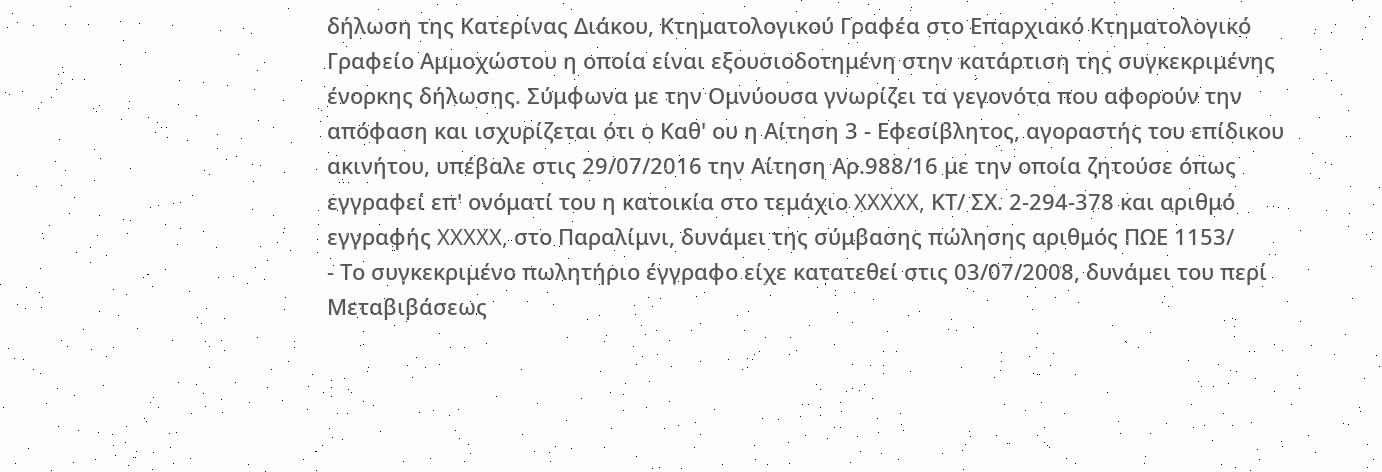δήλωση της Κατερίνας Διάκου, Κτηματολογικού Γραφέα στο Επαρχιακό Κτηματολογικό Γραφείο Αμμοχώστου η οποία είναι εξουσιοδοτημένη στην κατάρτιση της συγκεκριμένης ένορκης δήλωσης. Σύμφωνα με την Ομνύουσα γνωρίζει τα γεγονότα που αφορούν την απόφαση και ισχυρίζεται ότι ο Καθ' ου η Αίτηση 3 ‑ Εφεσίβλητος, αγοραστής του επίδικου ακινήτου, υπέβαλε στις 29/07/2016 την Αίτηση Αρ.988/16 με την οποία ζητούσε όπως εγγραφεί επ' ονόματί του η κατοικία στο τεμάχιο XXXXX, ΚΤ/ ΣΧ. 2‑294‑378 και αριθμό εγγραφής XXXXX, στο Παραλίμνι, δυνάμει της σύμβασης πώλησης αριθμός ΠΩΕ 1153/
- Το συγκεκριμένο πωλητήριο έγγραφο είχε κατατεθεί στις 03/07/2008, δυνάμει του περί Μεταβιβάσεως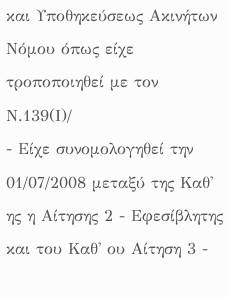και Υποθηκεύσεως Ακινήτων Νόμου όπως είχε τροποποιηθεί με τον Ν.139(Ι)/
- Είχε συνομολογηθεί την 01/07/2008 μεταξύ της Καθ' ης η Αίτησης 2 - Εφεσίβλητης και του Καθ' ου Αίτηση 3 -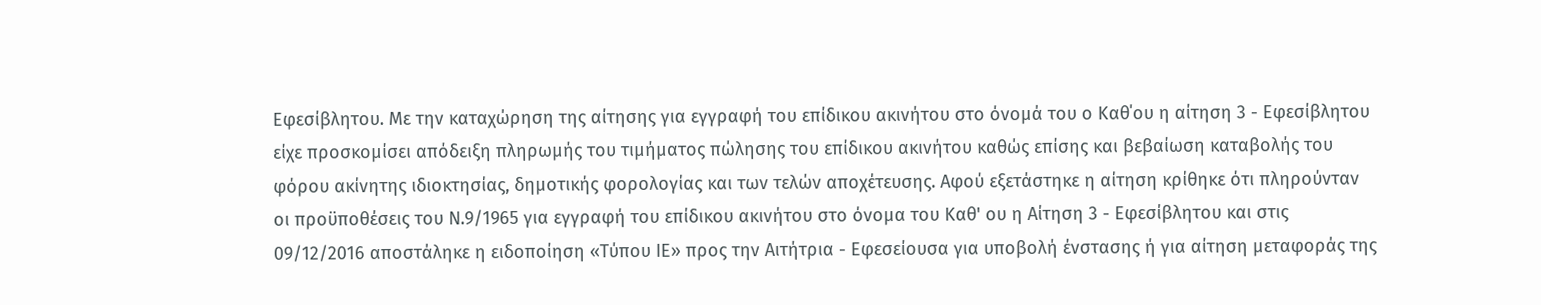Εφεσίβλητου. Με την καταχώρηση της αίτησης για εγγραφή του επίδικου ακινήτου στο όνομά του ο Καθ΄ου η αίτηση 3 - Εφεσίβλητου είχε προσκομίσει απόδειξη πληρωμής του τιμήματος πώλησης του επίδικου ακινήτου καθώς επίσης και βεβαίωση καταβολής του φόρου ακίνητης ιδιοκτησίας, δημοτικής φορολογίας και των τελών αποχέτευσης. Αφού εξετάστηκε η αίτηση κρίθηκε ότι πληρούνταν οι προϋποθέσεις του Ν.9/1965 για εγγραφή του επίδικου ακινήτου στο όνομα του Καθ' ου η Αίτηση 3 - Εφεσίβλητου και στις 09/12/2016 αποστάληκε η ειδοποίηση «Τύπου ΙΕ» προς την Αιτήτρια - Εφεσείουσα για υποβολή ένστασης ή για αίτηση μεταφοράς της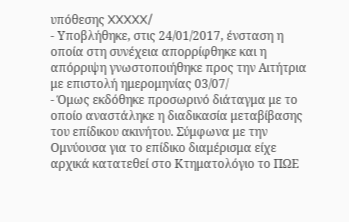υπόθεσης XXXXX/
- Υποβλήθηκε, στις 24/01/2017, ένσταση η οποία στη συνέχεια απορρίφθηκε και η απόρριψη γνωστοποιήθηκε προς την Αιτήτρια με επιστολή ημερομηνίας 03/07/
- Όμως εκδόθηκε προσωρινό διάταγμα με το οποίο αναστάληκε η διαδικασία μεταβίβασης του επίδικου ακινήτου. Σύμφωνα με την Ομνύουσα για το επίδικο διαμέρισμα είχε αρχικά κατατεθεί στο Κτηματολόγιο το ΠΩΕ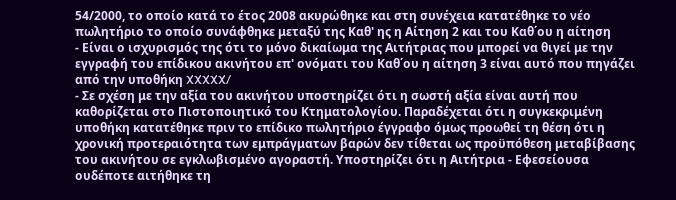54/2000, το οποίο κατά το έτος 2008 ακυρώθηκε και στη συνέχεια κατατέθηκε το νέο πωλητήριο το οποίο συνάφθηκε μεταξύ της Καθ' ης η Αίτηση 2 και του Καθ΄ου η αίτηση
- Είναι ο ισχυρισμός της ότι το μόνο δικαίωμα της Αιτήτριας που μπορεί να θιγεί με την εγγραφή του επίδικου ακινήτου επ' ονόματι του Καθ΄ου η αίτηση 3 είναι αυτό που πηγάζει από την υποθήκη XXXXX/
- Σε σχέση με την αξία του ακινήτου υποστηρίζει ότι η σωστή αξία είναι αυτή που καθορίζεται στο Πιστοποιητικό του Κτηματολογίου. Παραδέχεται ότι η συγκεκριμένη υποθήκη κατατέθηκε πριν το επίδικο πωλητήριο έγγραφο όμως προωθεί τη θέση ότι η χρονική προτεραιότητα των εμπράγματων βαρών δεν τίθεται ως προϋπόθεση μεταβίβασης του ακινήτου σε εγκλωβισμένο αγοραστή. Υποστηρίζει ότι η Αιτήτρια - Εφεσείουσα ουδέποτε αιτήθηκε τη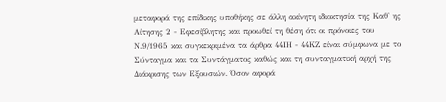μεταφορά της επίδικης υποθήκης σε άλλη ακίνητη ιδιοκτησία της Καθ' ης Αίτησης 2 - Εφεσίβλητης και προωθεί τη θέση ότι οι πρόνοιες του Ν.9/1965 και συγκεκριμένα τα άρθρα 44ΙΗ - 44ΚΖ είναι σύμφωνα με το Σύνταγμα και τα Συντάγματος καθώς και τη συνταγματική αρχή της Διάκρισης των Εξουσιών. Όσον αφορά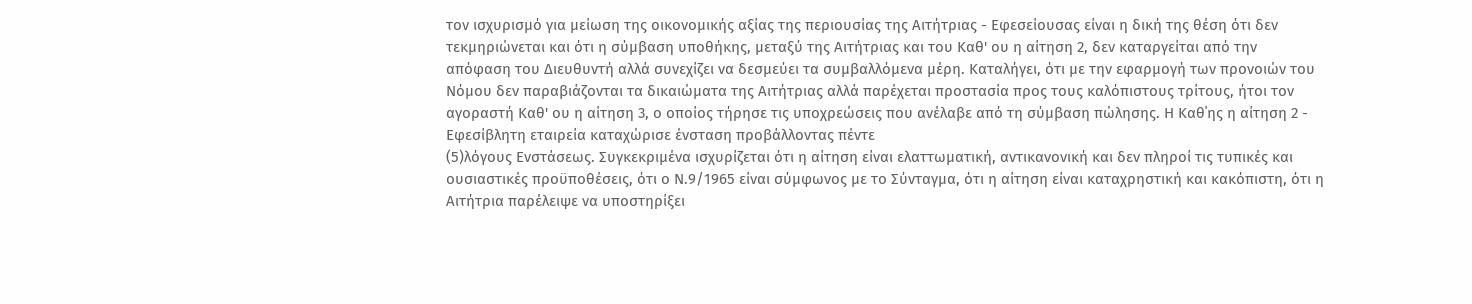τον ισχυρισμό για μείωση της οικονομικής αξίας της περιουσίας της Αιτήτριας - Εφεσείουσας είναι η δική της θέση ότι δεν τεκμηριώνεται και ότι η σύμβαση υποθήκης, μεταξύ της Αιτήτριας και του Καθ' ου η αίτηση 2, δεν καταργείται από την απόφαση του Διευθυντή αλλά συνεχίζει να δεσμεύει τα συμβαλλόμενα μέρη. Καταλήγει, ότι με την εφαρμογή των προνοιών του Νόμου δεν παραβιάζονται τα δικαιώματα της Αιτήτριας αλλά παρέχεται προστασία προς τους καλόπιστους τρίτους, ήτοι τον αγοραστή Καθ' ου η αίτηση 3, ο οποίος τήρησε τις υποχρεώσεις που ανέλαβε από τη σύμβαση πώλησης. Η Καθ΄ης η αίτηση 2 - Εφεσίβλητη εταιρεία καταχώρισε ένσταση προβάλλοντας πέντε
(5)λόγους Ενστάσεως. Συγκεκριμένα ισχυρίζεται ότι η αίτηση είναι ελαττωματική, αντικανονική και δεν πληροί τις τυπικές και ουσιαστικές προϋποθέσεις, ότι ο Ν.9/1965 είναι σύμφωνος με το Σύνταγμα, ότι η αίτηση είναι καταχρηστική και κακόπιστη, ότι η Αιτήτρια παρέλειψε να υποστηρίξει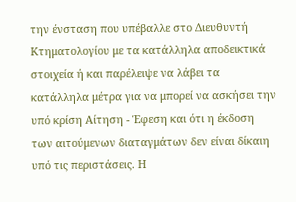την ένσταση που υπέβαλλε στο Διευθυντή Κτηματολογίου με τα κατάλληλα αποδεικτικά στοιχεία ή και παρέλειψε να λάβει τα κατάλληλα μέτρα για να μπορεί να ασκήσει την υπό κρίση Αίτηση - Έφεση και ότι η έκδοση των αιτούμενων διαταγμάτων δεν είναι δίκαιη υπό τις περιστάσεις. Η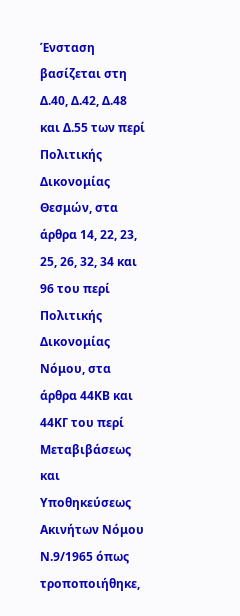Ένσταση βασίζεται στη Δ.40, Δ.42, Δ.48 και Δ.55 των περί Πολιτικής Δικονομίας Θεσμών, στα άρθρα 14, 22, 23, 25, 26, 32, 34 και 96 του περί Πολιτικής Δικονομίας Νόμου, στα άρθρα 44ΚΒ και 44ΚΓ του περί Μεταβιβάσεως και Υποθηκεύσεως Ακινήτων Νόμου Ν.9/1965 όπως τροποποιήθηκε,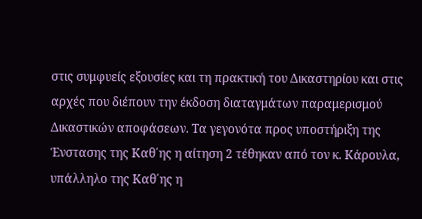στις συμφυείς εξουσίες και τη πρακτική του Δικαστηρίου και στις αρχές που διέπουν την έκδοση διαταγμάτων παραμερισμού Δικαστικών αποφάσεων. Τα γεγονότα προς υποστήριξη της Ένστασης της Καθ΄ης η αίτηση 2 τέθηκαν από τον κ. Κάρουλα, υπάλληλο της Καθ΄ης η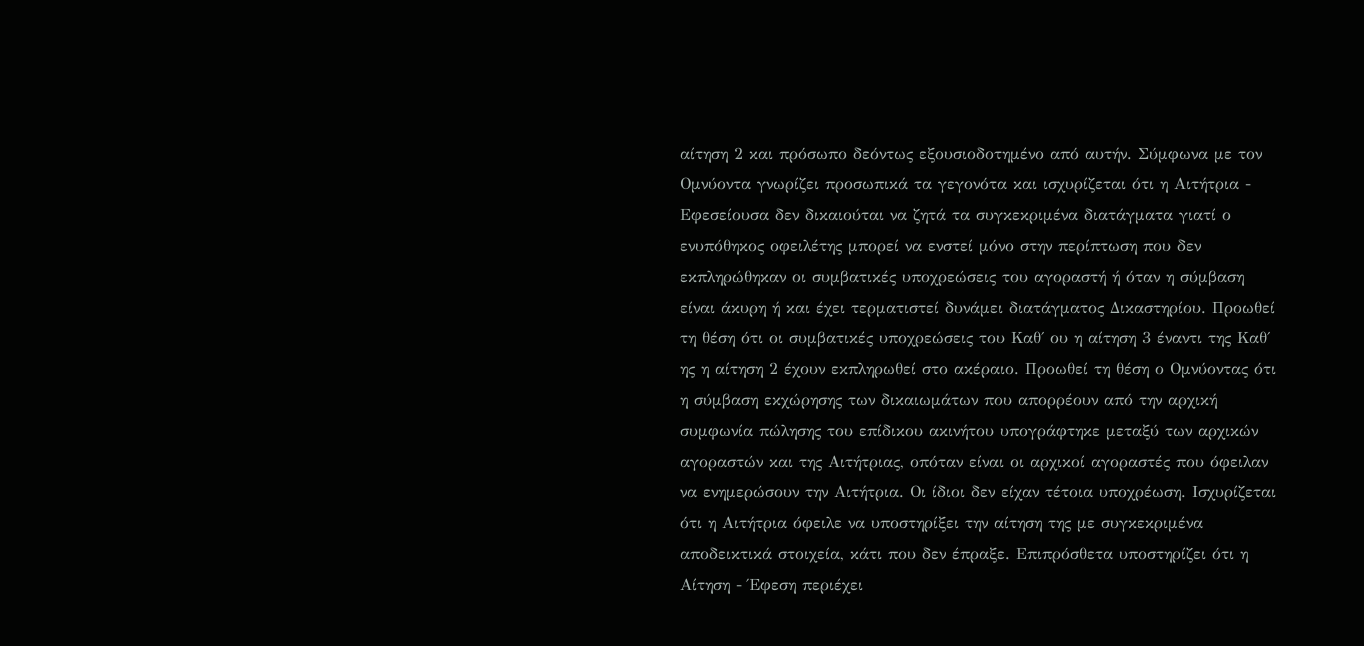αίτηση 2 και πρόσωπο δεόντως εξουσιοδοτημένο από αυτήν. Σύμφωνα με τον Ομνύοντα γνωρίζει προσωπικά τα γεγονότα και ισχυρίζεται ότι η Αιτήτρια - Εφεσείουσα δεν δικαιούται να ζητά τα συγκεκριμένα διατάγματα γιατί ο ενυπόθηκος οφειλέτης μπορεί να ενστεί μόνο στην περίπτωση που δεν εκπληρώθηκαν οι συμβατικές υποχρεώσεις του αγοραστή ή όταν η σύμβαση είναι άκυρη ή και έχει τερματιστεί δυνάμει διατάγματος Δικαστηρίου. Προωθεί τη θέση ότι οι συμβατικές υποχρεώσεις του Καθ΄ ου η αίτηση 3 έναντι της Καθ΄ ης η αίτηση 2 έχουν εκπληρωθεί στο ακέραιο. Προωθεί τη θέση ο Ομνύοντας ότι η σύμβαση εκχώρησης των δικαιωμάτων που απορρέουν από την αρχική συμφωνία πώλησης του επίδικου ακινήτου υπογράφτηκε μεταξύ των αρχικών αγοραστών και της Αιτήτριας, οπόταν είναι οι αρχικοί αγοραστές που όφειλαν να ενημερώσουν την Αιτήτρια. Οι ίδιοι δεν είχαν τέτοια υποχρέωση. Ισχυρίζεται ότι η Αιτήτρια όφειλε να υποστηρίξει την αίτηση της με συγκεκριμένα αποδεικτικά στοιχεία, κάτι που δεν έπραξε. Επιπρόσθετα υποστηρίζει ότι η Αίτηση - Έφεση περιέχει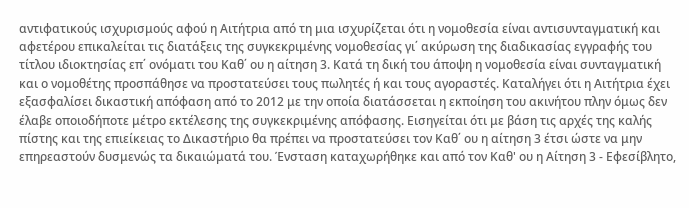αντιφατικούς ισχυρισμούς αφού η Αιτήτρια από τη μια ισχυρίζεται ότι η νομοθεσία είναι αντισυνταγματική και αφετέρου επικαλείται τις διατάξεις της συγκεκριμένης νομοθεσίας γι΄ ακύρωση της διαδικασίας εγγραφής του τίτλου ιδιοκτησίας επ΄ ονόματι του Καθ΄ ου η αίτηση 3. Κατά τη δική του άποψη η νομοθεσία είναι συνταγματική και ο νομοθέτης προσπάθησε να προστατεύσει τους πωλητές ή και τους αγοραστές. Καταλήγει ότι η Αιτήτρια έχει εξασφαλίσει δικαστική απόφαση από το 2012 με την οποία διατάσσεται η εκποίηση του ακινήτου πλην όμως δεν έλαβε οποιοδήποτε μέτρο εκτέλεσης της συγκεκριμένης απόφασης. Εισηγείται ότι με βάση τις αρχές της καλής πίστης και της επιείκειας το Δικαστήριο θα πρέπει να προστατεύσει τον Καθ΄ ου η αίτηση 3 έτσι ώστε να μην επηρεαστούν δυσμενώς τα δικαιώματά του. Ένσταση καταχωρήθηκε και από τον Καθ' ου η Αίτηση 3 - Εφεσίβλητο,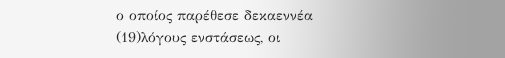ο οποίος παρέθεσε δεκαεννέα
(19)λόγους ενστάσεως, οι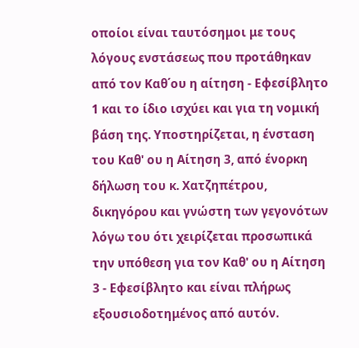οποίοι είναι ταυτόσημοι με τους λόγους ενστάσεως που προτάθηκαν από τον Καθ΄ου η αίτηση - Εφεσίβλητο 1 και το ίδιο ισχύει και για τη νομική βάση της. Υποστηρίζεται, η ένσταση του Καθ' ου η Αίτηση 3, από ένορκη δήλωση του κ. Χατζηπέτρου, δικηγόρου και γνώστη των γεγονότων λόγω του ότι χειρίζεται προσωπικά την υπόθεση για τον Καθ' ου η Αίτηση 3 - Εφεσίβλητο και είναι πλήρως εξουσιοδοτημένος από αυτόν.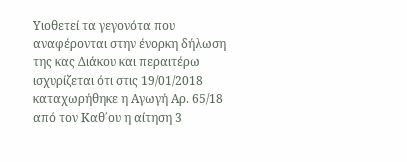Υιοθετεί τα γεγονότα που αναφέρονται στην ένορκη δήλωση της κας Διάκου και περαιτέρω ισχυρίζεται ότι στις 19/01/2018 καταχωρήθηκε η Αγωγή Αρ. 65/18 από τον Καθ΄ου η αίτηση 3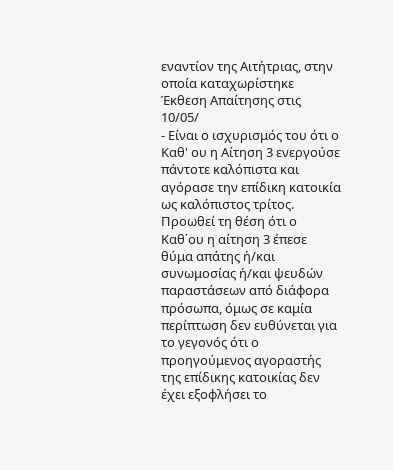εναντίον της Αιτήτριας, στην οποία καταχωρίστηκε Έκθεση Απαίτησης στις 10/05/
- Είναι ο ισχυρισμός του ότι ο Καθ' ου η Αίτηση 3 ενεργούσε πάντοτε καλόπιστα και αγόρασε την επίδικη κατοικία ως καλόπιστος τρίτος. Προωθεί τη θέση ότι ο Καθ΄ου η αίτηση 3 έπεσε θύμα απάτης ή/και συνωμοσίας ή/και ψευδών παραστάσεων από διάφορα πρόσωπα, όμως σε καμία περίπτωση δεν ευθύνεται για το γεγονός ότι ο προηγούμενος αγοραστής της επίδικης κατοικίας δεν έχει εξοφλήσει το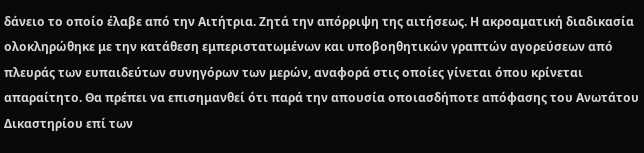δάνειο το οποίο έλαβε από την Αιτήτρια. Ζητά την απόρριψη της αιτήσεως. Η ακροαματική διαδικασία ολοκληρώθηκε με την κατάθεση εμπεριστατωμένων και υποβοηθητικών γραπτών αγορεύσεων από πλευράς των ευπαιδεύτων συνηγόρων των μερών, αναφορά στις οποίες γίνεται όπου κρίνεται απαραίτητο. Θα πρέπει να επισημανθεί ότι παρά την απουσία οποιασδήποτε απόφασης του Ανωτάτου Δικαστηρίου επί των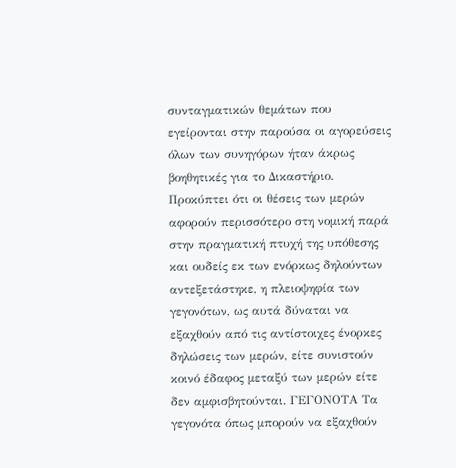συνταγματικών θεμάτων που εγείρονται στην παρούσα οι αγορεύσεις όλων των συνηγόρων ήταν άκρως βοηθητικές για το Δικαστήριο. Προκύπτει ότι οι θέσεις των μερών αφορούν περισσότερο στη νομική παρά στην πραγματική πτυχή της υπόθεσης και ουδείς εκ των ενόρκως δηλούντων αντεξετάστηκε, η πλειοψηφία των γεγονότων, ως αυτά δύναται να εξαχθούν από τις αντίστοιχες ένορκες δηλώσεις των μερών, είτε συνιστούν κοινό έδαφος μεταξύ των μερών είτε δεν αμφισβητούνται. ΓΕΓΟΝΟΤΑ Τα γεγονότα όπως μπορούν να εξαχθούν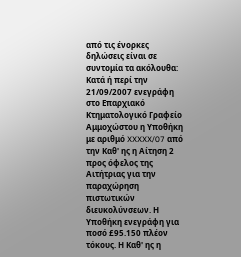από τις ένορκες δηλώσεις είναι σε συντομία τα ακόλουθα: Κατά ή περί την 21/09/2007 ενεγράφη στο Επαρχιακό Κτηματολογικό Γραφείο Αμμοχώστου η Υποθήκη με αριθμό XXXXX/07 από την Καθ' ης η Αίτηση 2 προς όφελος της Αιτήτριας για την παραχώρηση πιστωτικών διευκολύνσεων. Η Υποθήκη ενεγράφη για ποσό £95.150 πλέον τόκους. Η Καθ' ης η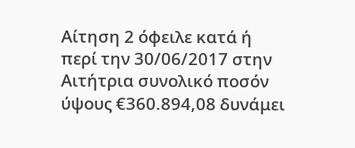Αίτηση 2 όφειλε κατά ή περί την 30/06/2017 στην Αιτήτρια συνολικό ποσόν ύψους €360.894,08 δυνάμει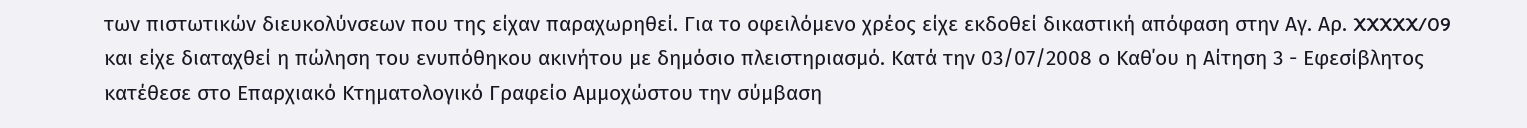των πιστωτικών διευκολύνσεων που της είχαν παραχωρηθεί. Για το οφειλόμενο χρέος είχε εκδοθεί δικαστική απόφαση στην Αγ. Αρ. XXXXX/09 και είχε διαταχθεί η πώληση του ενυπόθηκου ακινήτου με δημόσιο πλειστηριασμό. Κατά την 03/07/2008 ο Καθ΄ου η Αίτηση 3 - Εφεσίβλητος κατέθεσε στο Επαρχιακό Κτηματολογικό Γραφείο Αμμοχώστου την σύμβαση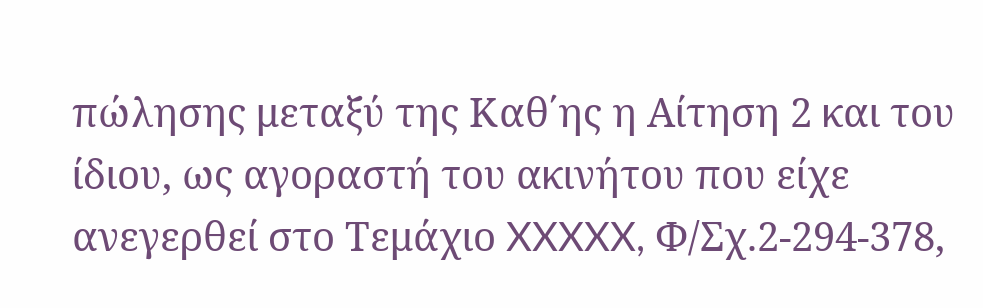πώλησης μεταξύ της Καθ΄ης η Αίτηση 2 και του ίδιου, ως αγοραστή του ακινήτου που είχε ανεγερθεί στο Τεμάχιο XXXXX, Φ/Σχ.2-294-378,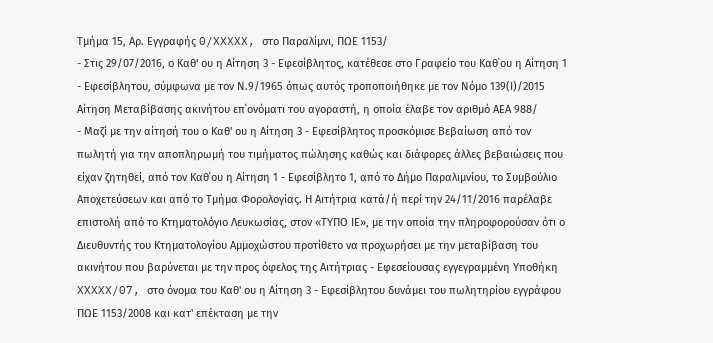Τμήμα 15, Αρ. Εγγραφής 0/XXXXX, στο Παραλίμνι, ΠΩΕ 1153/
- Στις 29/07/2016, ο Καθ' ου η Αίτηση 3 - Εφεσίβλητος, κατέθεσε στο Γραφείο του Καθ΄ου η Αίτηση 1 - Εφεσίβλητου, σύμφωνα με τον Ν.9/1965 όπως αυτός τροποποιήθηκε με τον Νόμο 139(Ι)/2015 Αίτηση Μεταβίβασης ακινήτου επ΄ονόματι του αγοραστή, η οποία έλαβε τον αριθμό ΑΕΑ 988/
- Μαζί με την αίτησή του ο Καθ' ου η Αίτηση 3 - Εφεσίβλητος προσκόμισε Βεβαίωση από τον πωλητή για την αποπληρωμή του τιμήματος πώλησης καθώς και διάφορες άλλες βεβαιώσεις που είχαν ζητηθεί, από τον Καθ΄ου η Αίτηση 1 - Εφεσίβλητο 1, από το Δήμο Παραλιμνίου, το Συμβούλιο Αποχετεύσεων και από το Τμήμα Φορολογίας. Η Αιτήτρια κατά/ή περί την 24/11/2016 παρέλαβε επιστολή από το Κτηματολόγιο Λευκωσίας, στον «ΤΥΠΟ ΙΕ», με την οποία την πληροφορούσαν ότι ο Διευθυντής του Κτηματολογίου Αμμοχώστου προτίθετο να προχωρήσει με την μεταβίβαση του ακινήτου που βαρύνεται με την προς όφελος της Αιτήτριας - Εφεσείουσας εγγεγραμμένη Υποθήκη XXXXX/07, στο όνομα του Καθ' ου η Αίτηση 3 - Εφεσίβλητου δυνάμει του πωλητηρίου εγγράφου ΠΩΕ 1153/2008 και κατ' επέκταση με την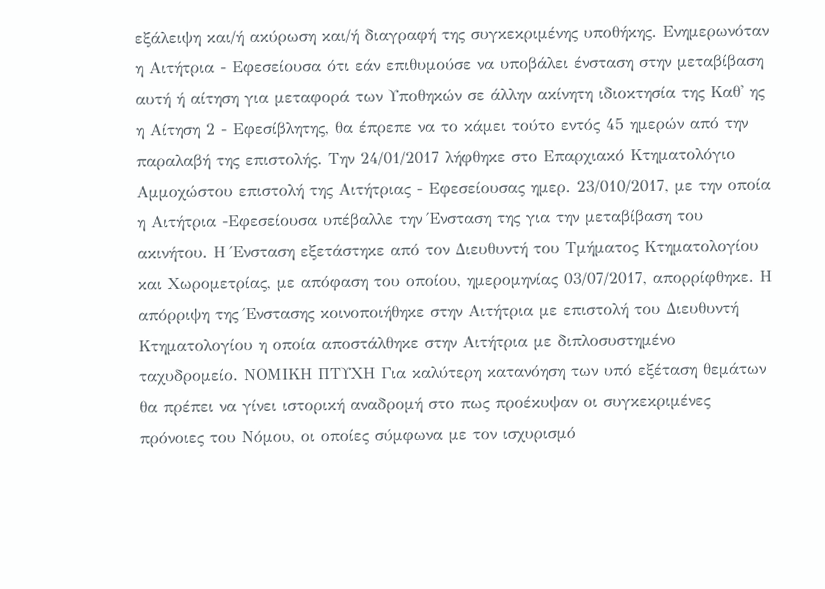εξάλειψη και/ή ακύρωση και/ή διαγραφή της συγκεκριμένης υποθήκης. Ενημερωνόταν η Αιτήτρια - Εφεσείουσα ότι εάν επιθυμούσε να υποβάλει ένσταση στην μεταβίβαση αυτή ή αίτηση για μεταφορά των Υποθηκών σε άλλην ακίνητη ιδιοκτησία της Καθ' ης η Αίτηση 2 - Εφεσίβλητης, θα έπρεπε να το κάμει τούτο εντός 45 ημερών από την παραλαβή της επιστολής. Την 24/01/2017 λήφθηκε στο Επαρχιακό Κτηματολόγιο Αμμοχώστου επιστολή της Αιτήτριας - Εφεσείουσας ημερ. 23/010/2017, με την οποία η Αιτήτρια -Εφεσείουσα υπέβαλλε την Ένσταση της για την μεταβίβαση του ακινήτου. Η Ένσταση εξετάστηκε από τον Διευθυντή του Τμήματος Κτηματολογίου και Χωρομετρίας, με απόφαση του οποίου, ημερομηνίας 03/07/2017, απορρίφθηκε. Η απόρριψη της Ένστασης κοινοποιήθηκε στην Αιτήτρια με επιστολή του Διευθυντή Κτηματολογίου η οποία αποστάλθηκε στην Αιτήτρια με διπλοσυστημένο ταχυδρομείο. ΝΟΜΙΚΗ ΠΤΥΧΗ Για καλύτερη κατανόηση των υπό εξέταση θεμάτων θα πρέπει να γίνει ιστορική αναδρομή στο πως προέκυψαν οι συγκεκριμένες πρόνοιες του Νόμου, οι οποίες σύμφωνα με τον ισχυρισμό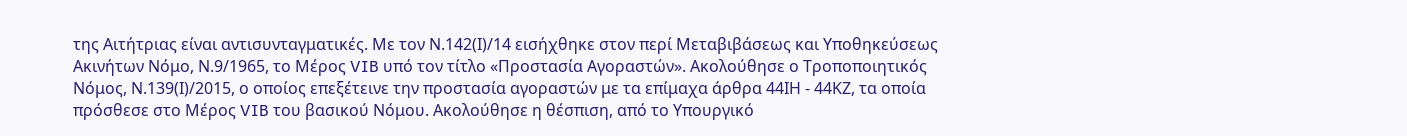της Αιτήτριας είναι αντισυνταγματικές. Με τον Ν.142(Ι)/14 εισήχθηκε στον περί Μεταβιβάσεως και Υποθηκεύσεως Ακινήτων Νόμο, Ν.9/1965, το Μέρος VIB υπό τον τίτλο «Προστασία Αγοραστών». Ακολούθησε ο Τροποποιητικός Νόμος, Ν.139(Ι)/2015, ο οποίος επεξέτεινε την προστασία αγοραστών με τα επίμαχα άρθρα 44ΙΗ - 44ΚΖ, τα οποία πρόσθεσε στο Μέρος VIB του βασικού Νόμου. Ακολούθησε η θέσπιση, από το Υπουργικό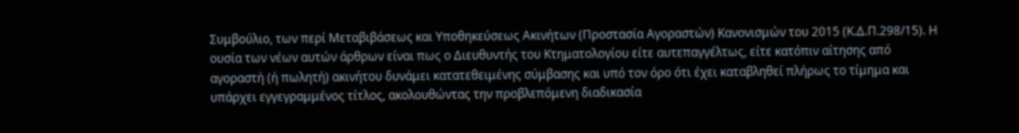Συμβούλιο, των περί Μεταβιβάσεως και Υποθηκεύσεως Ακινήτων (Προστασία Αγοραστών) Κανονισμών του 2015 (Κ.Δ.Π.298/15). Η ουσία των νέων αυτών άρθρων είναι πως ο Διευθυντής του Κτηματολογίου είτε αυτεπαγγέλτως, είτε κατόπιν αίτησης από αγοραστή (ή πωλητή) ακινήτου δυνάμει κατατεθειμένης σύμβασης και υπό τον όρο ότι έχει καταβληθεί πλήρως το τίμημα και υπάρχει εγγεγραμμένος τίτλος, ακολουθώντας την προβλεπόμενη διαδικασία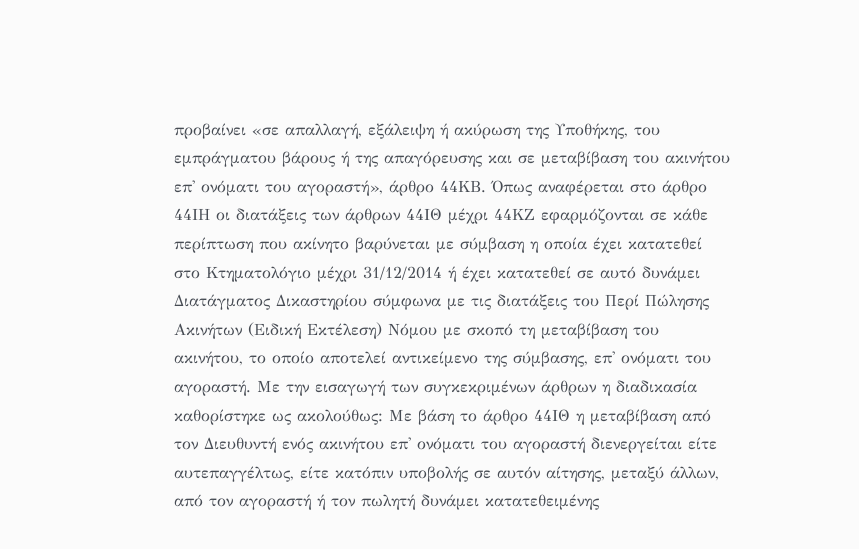προβαίνει «σε απαλλαγή, εξάλειψη ή ακύρωση της Υποθήκης, του εμπράγματου βάρους ή της απαγόρευσης και σε μεταβίβαση του ακινήτου επ' ονόματι του αγοραστή», άρθρο 44ΚΒ. Όπως αναφέρεται στο άρθρο 44ΙΗ οι διατάξεις των άρθρων 44ΙΘ μέχρι 44ΚΖ εφαρμόζονται σε κάθε περίπτωση που ακίνητο βαρύνεται με σύμβαση η οποία έχει κατατεθεί στο Κτηματολόγιο μέχρι 31/12/2014 ή έχει κατατεθεί σε αυτό δυνάμει Διατάγματος Δικαστηρίου σύμφωνα με τις διατάξεις του Περί Πώλησης Ακινήτων (Ειδική Εκτέλεση) Νόμου με σκοπό τη μεταβίβαση του ακινήτου, το οποίο αποτελεί αντικείμενο της σύμβασης, επ' ονόματι του αγοραστή. Με την εισαγωγή των συγκεκριμένων άρθρων η διαδικασία καθορίστηκε ως ακολούθως: Με βάση το άρθρο 44ΙΘ η μεταβίβαση από τον Διευθυντή ενός ακινήτου επ' ονόματι του αγοραστή διενεργείται είτε αυτεπαγγέλτως, είτε κατόπιν υποβολής σε αυτόν αίτησης, μεταξύ άλλων, από τον αγοραστή ή τον πωλητή δυνάμει κατατεθειμένης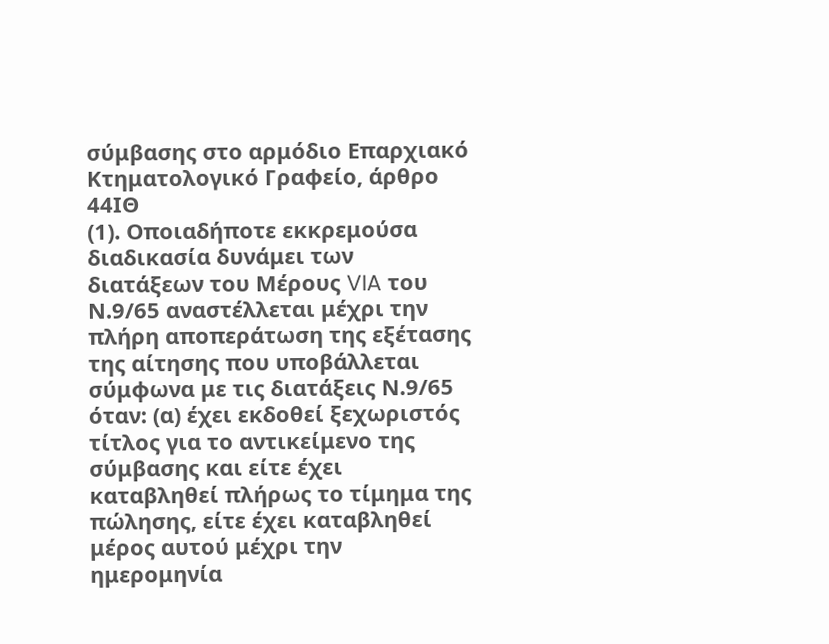σύμβασης στο αρμόδιο Επαρχιακό Κτηματολογικό Γραφείο, άρθρο 44ΙΘ
(1). Οποιαδήποτε εκκρεμούσα διαδικασία δυνάμει των διατάξεων του Μέρους VIA του Ν.9/65 αναστέλλεται μέχρι την πλήρη αποπεράτωση της εξέτασης της αίτησης που υποβάλλεται σύμφωνα με τις διατάξεις Ν.9/65 όταν: (α) έχει εκδοθεί ξεχωριστός τίτλος για το αντικείμενο της σύμβασης και είτε έχει καταβληθεί πλήρως το τίμημα της πώλησης, είτε έχει καταβληθεί μέρος αυτού μέχρι την ημερομηνία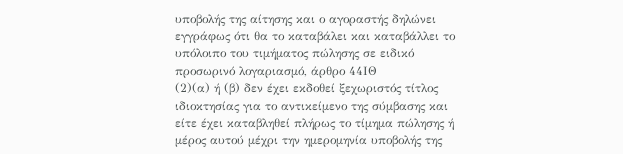υποβολής της αίτησης και ο αγοραστής δηλώνει εγγράφως ότι θα το καταβάλει και καταβάλλει το υπόλοιπο του τιμήματος πώλησης σε ειδικό προσωρινό λογαριασμό, άρθρο 44ΙΘ
(2)(α) ή (β) δεν έχει εκδοθεί ξεχωριστός τίτλος ιδιοκτησίας για το αντικείμενο της σύμβασης και είτε έχει καταβληθεί πλήρως το τίμημα πώλησης ή μέρος αυτού μέχρι την ημερομηνία υποβολής της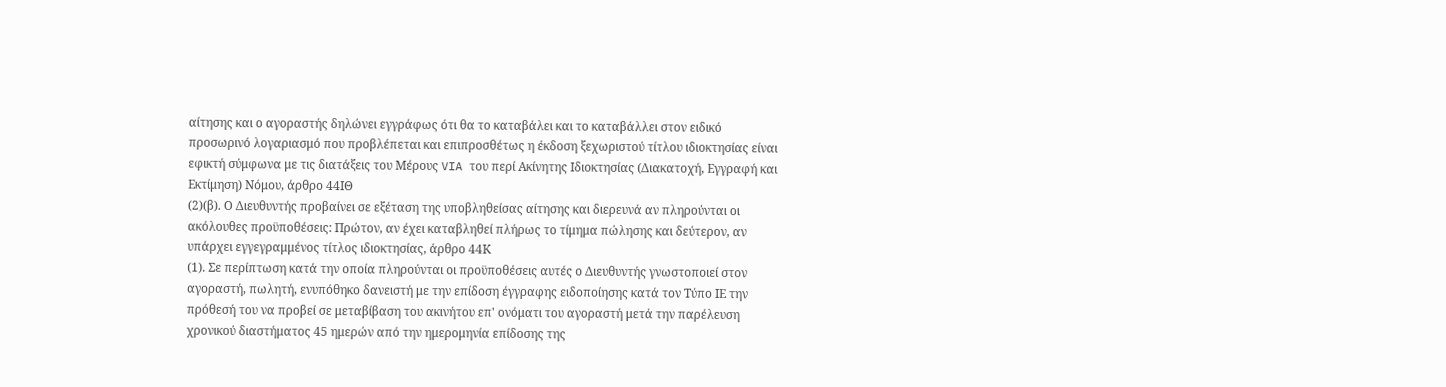αίτησης και ο αγοραστής δηλώνει εγγράφως ότι θα το καταβάλει και το καταβάλλει στον ειδικό προσωρινό λογαριασμό που προβλέπεται και επιπροσθέτως η έκδοση ξεχωριστού τίτλου ιδιοκτησίας είναι εφικτή σύμφωνα με τις διατάξεις του Μέρους VIA του περί Ακίνητης Ιδιοκτησίας (Διακατοχή, Εγγραφή και Εκτίμηση) Νόμου, άρθρο 44ΙΘ
(2)(β). Ο Διευθυντής προβαίνει σε εξέταση της υποβληθείσας αίτησης και διερευνά αν πληρούνται οι ακόλουθες προϋποθέσεις: Πρώτον, αν έχει καταβληθεί πλήρως το τίμημα πώλησης και δεύτερον, αν υπάρχει εγγεγραμμένος τίτλος ιδιοκτησίας, άρθρο 44Κ
(1). Σε περίπτωση κατά την οποία πληρούνται οι προϋποθέσεις αυτές ο Διευθυντής γνωστοποιεί στον αγοραστή, πωλητή, ενυπόθηκο δανειστή με την επίδοση έγγραφης ειδοποίησης κατά τον Τύπο ΙΕ την πρόθεσή του να προβεί σε μεταβίβαση του ακινήτου επ' ονόματι του αγοραστή μετά την παρέλευση χρονικού διαστήματος 45 ημερών από την ημερομηνία επίδοσης της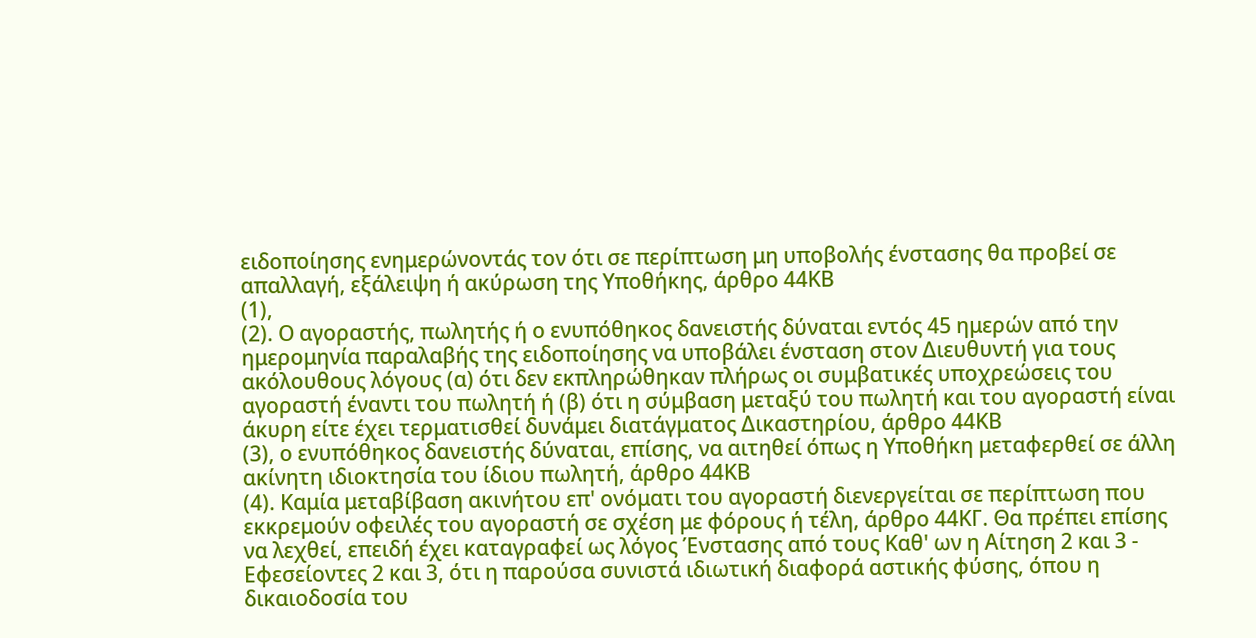ειδοποίησης ενημερώνοντάς τον ότι σε περίπτωση μη υποβολής ένστασης θα προβεί σε απαλλαγή, εξάλειψη ή ακύρωση της Υποθήκης, άρθρο 44ΚΒ
(1),
(2). Ο αγοραστής, πωλητής ή ο ενυπόθηκος δανειστής δύναται εντός 45 ημερών από την ημερομηνία παραλαβής της ειδοποίησης να υποβάλει ένσταση στον Διευθυντή για τους ακόλουθους λόγους (α) ότι δεν εκπληρώθηκαν πλήρως οι συμβατικές υποχρεώσεις του αγοραστή έναντι του πωλητή ή (β) ότι η σύμβαση μεταξύ του πωλητή και του αγοραστή είναι άκυρη είτε έχει τερματισθεί δυνάμει διατάγματος Δικαστηρίου, άρθρο 44ΚΒ
(3), ο ενυπόθηκος δανειστής δύναται, επίσης, να αιτηθεί όπως η Υποθήκη μεταφερθεί σε άλλη ακίνητη ιδιοκτησία του ίδιου πωλητή, άρθρο 44ΚΒ
(4). Καμία μεταβίβαση ακινήτου επ' ονόματι του αγοραστή διενεργείται σε περίπτωση που εκκρεμούν οφειλές του αγοραστή σε σχέση με φόρους ή τέλη, άρθρο 44ΚΓ. Θα πρέπει επίσης να λεχθεί, επειδή έχει καταγραφεί ως λόγος Ένστασης από τους Καθ' ων η Αίτηση 2 και 3 - Εφεσείοντες 2 και 3, ότι η παρούσα συνιστά ιδιωτική διαφορά αστικής φύσης, όπου η δικαιοδοσία του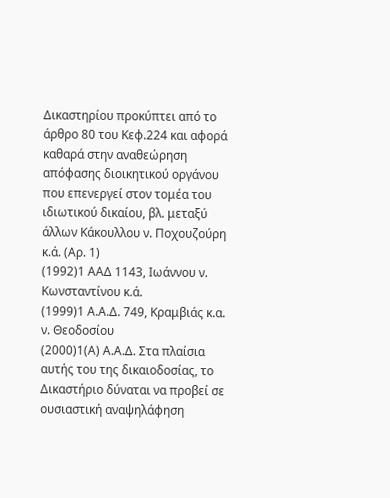Δικαστηρίου προκύπτει από το άρθρο 80 του Κεφ.224 και αφορά καθαρά στην αναθεώρηση απόφασης διοικητικού οργάνου που επενεργεί στον τομέα του ιδιωτικού δικαίου, βλ. μεταξύ άλλων Κάκουλλου ν. Ποχουζούρη κ.ά. (Αρ. 1)
(1992)1 ΑΑΔ 1143, Ιωάννου ν. Κωνσταντίνου κ.ά.
(1999)1 Α.Α.Δ. 749, Κραμβιάς κ.α. ν. Θεοδοσίου
(2000)1(Α) Α.Α.Δ. Στα πλαίσια αυτής του της δικαιοδοσίας, το Δικαστήριο δύναται να προβεί σε ουσιαστική αναψηλάφηση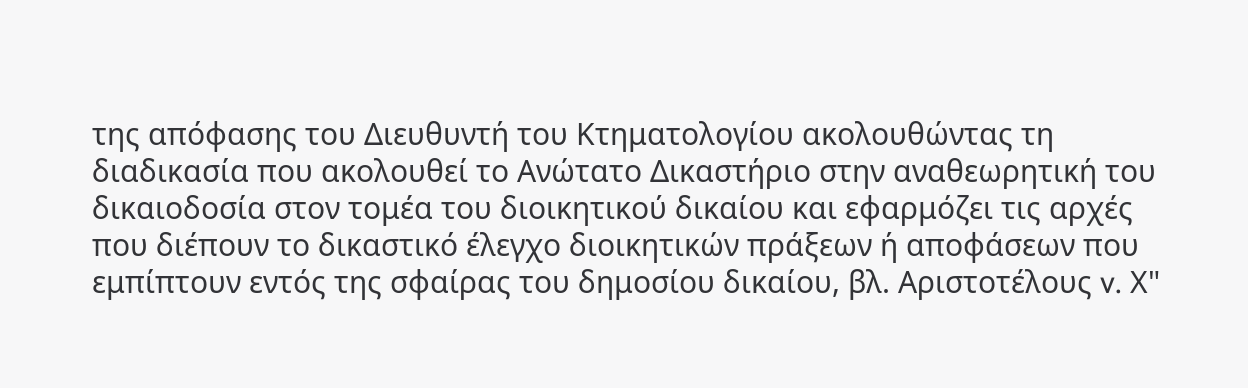της απόφασης του Διευθυντή του Κτηματολογίου ακολουθώντας τη διαδικασία που ακολουθεί το Ανώτατο Δικαστήριο στην αναθεωρητική του δικαιοδοσία στον τομέα του διοικητικού δικαίου και εφαρμόζει τις αρχές που διέπουν το δικαστικό έλεγχο διοικητικών πράξεων ή αποφάσεων που εμπίπτουν εντός της σφαίρας του δημοσίου δικαίου, βλ. Αριστοτέλους v. Χ"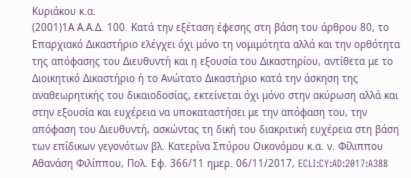Κυριάκου κ.α.
(2001)1Α Α.Α.Δ. 100. Κατά την εξέταση έφεσης στη βάση του άρθρου 80, το Επαρχιακό Δικαστήριο ελέγχει όχι μόνο τη νομιμότητα αλλά και την ορθότητα της απόφασης του Διευθυντή και η εξουσία του Δικαστηρίου, αντίθετα με το Διοικητικό Δικαστήριο ή το Ανώτατο Δικαστήριο κατά την άσκηση της αναθεωρητικής του δικαιοδοσίας, εκτείνεται όχι μόνο στην ακύρωση αλλά και στην εξουσία και ευχέρεια να υποκαταστήσει με την απόφαση του, την απόφαση του Διευθυντή, ασκώντας τη δική του διακριτική ευχέρεια στη βάση των επίδικων γεγονότων βλ. Κατερίνα Σπύρου Οικονόμου κ.α. ν. Φίλιππου Αθανάση Φιλίππου, Πολ. Εφ. 366/11 ημερ. 06/11/2017, ECLI:CY:AD:2017:A388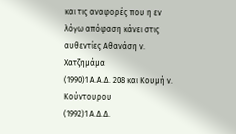και τις αναφορές που η εν λόγω απόφαση κάνει στις αυθεντίες Αθανάση ν. Χατζημάμα
(1990)1 Α.Α.Δ. 208 και Κουμή ν. Κούντουρου
(1992)1 Α.Δ.Δ.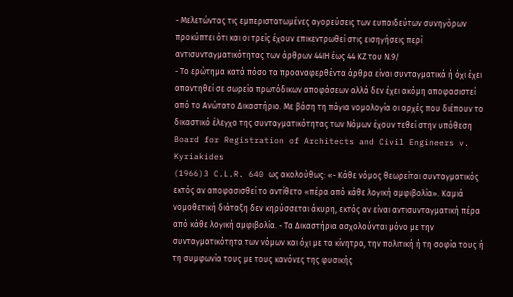- Μελετώντας τις εμπεριστατωμένες αγορεύσεις των ευπαιδεύτων συνηγόρων προκύπτει ότι και οι τρείς έχουν επικεντρωθεί στις εισηγήσεις περί αντισυνταγματικότητας των άρθρων 44ΙΗ έως 44 ΚΖ του Ν.9/
- Το ερώτημα κατά πόσο τα προαναφερθέντα άρθρα είναι συνταγματικά ή όχι έχει απαντηθεί σε σωρεία πρωτόδικων αποφάσεων αλλά δεν έχει ακόμη αποφασιστεί από το Ανώτατο Δικαστήριο. Με βάση τη πάγια νομολογία οι αρχές που διέπουν το δικαστικό έλεγχο της συνταγματικότητας των Νόμων έχουν τεθεί στην υπόθεση Board for Registration of Architects and Civil Engineers v. Kyriakides
(1966)3 C.L.R. 640 ως ακολούθως: «- Κάθε νόμος θεωρείται συνταγματικός εκτός αν αποφασισθεί το αντίθετο «πέρα από κάθε λογική αμφιβολία». Καμιά νομοθετική διάταξη δεν κηρύσσεται άκυρη, εκτός αν είναι αντισυνταγματική πέρα από κάθε λογική αμφιβολία. - Τα Δικαστήρια ασχολούνται μόνο με την συνταγματικότητα των νόμων και όχι με τα κίνητρα, την πολιτική ή τη σοφία τους ή τη συμφωνία τους με τους κανόνες της φυσικής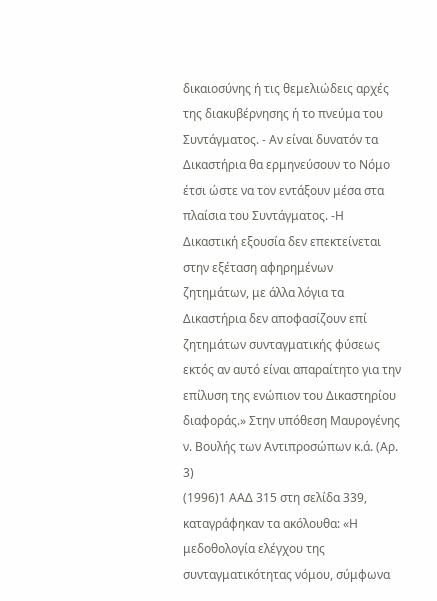δικαιοσύνης ή τις θεμελιώδεις αρχές της διακυβέρνησης ή το πνεύμα του Συντάγματος. - Αν είναι δυνατόν τα Δικαστήρια θα ερμηνεύσουν το Νόμο έτσι ώστε να τον εντάξουν μέσα στα πλαίσια του Συντάγματος. -Η Δικαστική εξουσία δεν επεκτείνεται στην εξέταση αφηρημένων ζητημάτων, με άλλα λόγια τα Δικαστήρια δεν αποφασίζουν επί ζητημάτων συνταγματικής φύσεως εκτός αν αυτό είναι απαραίτητο για την επίλυση της ενώπιον του Δικαστηρίου διαφοράς.» Στην υπόθεση Μαυρογένης ν. Βουλής των Αντιπροσώπων κ.ά. (Αρ. 3)
(1996)1 ΑΑΔ 315 στη σελίδα 339, καταγράφηκαν τα ακόλουθα: «Η μεδοθολογία ελέγχου της συνταγματικότητας νόμου, σύμφωνα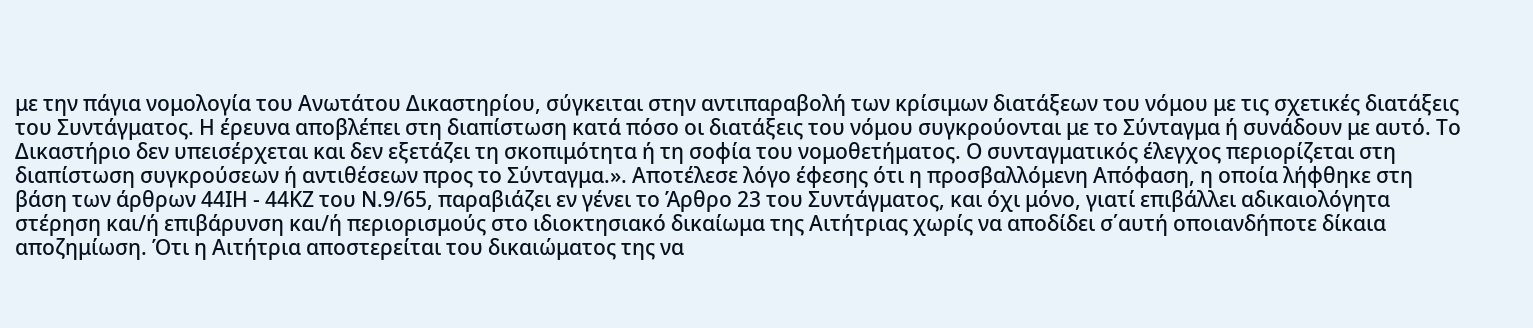με την πάγια νομολογία του Ανωτάτου Δικαστηρίου, σύγκειται στην αντιπαραβολή των κρίσιμων διατάξεων του νόμου με τις σχετικές διατάξεις του Συντάγματος. Η έρευνα αποβλέπει στη διαπίστωση κατά πόσο οι διατάξεις του νόμου συγκρούονται με το Σύνταγμα ή συνάδουν με αυτό. Το Δικαστήριο δεν υπεισέρχεται και δεν εξετάζει τη σκοπιμότητα ή τη σοφία του νομοθετήματος. Ο συνταγματικός έλεγχος περιορίζεται στη διαπίστωση συγκρούσεων ή αντιθέσεων προς το Σύνταγμα.». Αποτέλεσε λόγο έφεσης ότι η προσβαλλόμενη Απόφαση, η οποία λήφθηκε στη βάση των άρθρων 44ΙΗ - 44ΚΖ του Ν.9/65, παραβιάζει εν γένει το Άρθρο 23 του Συντάγματος, και όχι μόνο, γιατί επιβάλλει αδικαιολόγητα στέρηση και/ή επιβάρυνση και/ή περιορισμούς στο ιδιοκτησιακό δικαίωμα της Αιτήτριας χωρίς να αποδίδει σ΄αυτή οποιανδήποτε δίκαια αποζημίωση. Ότι η Αιτήτρια αποστερείται του δικαιώματος της να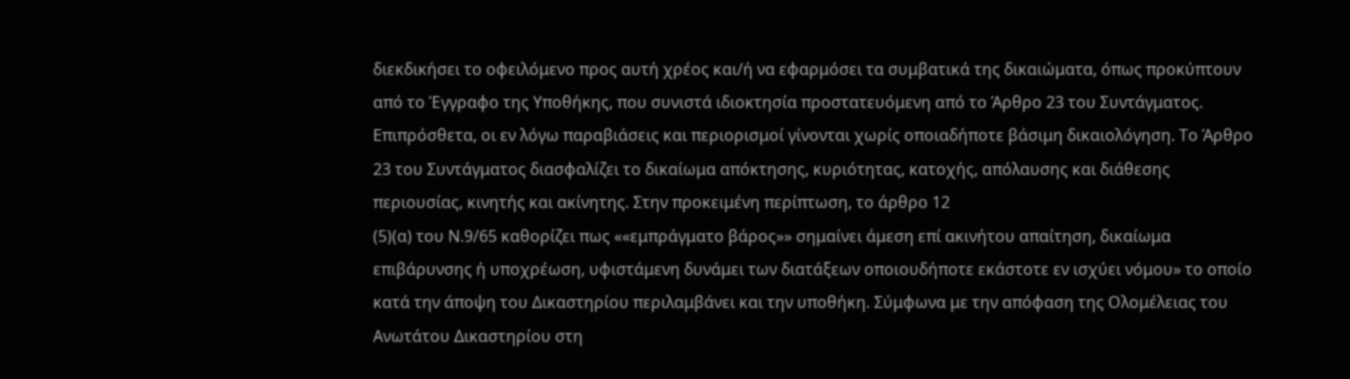διεκδικήσει το οφειλόμενο προς αυτή χρέος και/ή να εφαρμόσει τα συμβατικά της δικαιώματα, όπως προκύπτουν από το Έγγραφο της Υποθήκης, που συνιστά ιδιοκτησία προστατευόμενη από το Άρθρο 23 του Συντάγματος. Επιπρόσθετα, οι εν λόγω παραβιάσεις και περιορισμοί γίνονται χωρίς οποιαδήποτε βάσιμη δικαιολόγηση. Το Άρθρο 23 του Συντάγματος διασφαλίζει το δικαίωμα απόκτησης, κυριότητας, κατοχής, απόλαυσης και διάθεσης περιουσίας, κινητής και ακίνητης. Στην προκειμένη περίπτωση, το άρθρο 12
(5)(α) του Ν.9/65 καθορίζει πως ««εμπράγματο βάρος»» σημαίνει άμεση επί ακινήτου απαίτηση, δικαίωμα επιβάρυνσης ή υποχρέωση, υφιστάμενη δυνάμει των διατάξεων οποιουδήποτε εκάστοτε εν ισχύει νόμου» το οποίο κατά την άποψη του Δικαστηρίου περιλαμβάνει και την υποθήκη. Σύμφωνα με την απόφαση της Ολομέλειας του Ανωτάτου Δικαστηρίου στη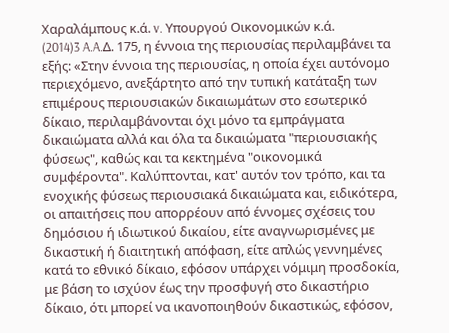Χαραλάμπους κ.ά. v. Υπουργού Οικονομικών κ.ά.
(2014)3 A.A.Δ. 175, η έννοια της περιουσίας περιλαμβάνει τα εξής: «Στην έννοια της περιουσίας, η οποία έχει αυτόνομο περιεχόμενο, ανεξάρτητο από την τυπική κατάταξη των επιμέρους περιουσιακών δικαιωμάτων στο εσωτερικό δίκαιο, περιλαμβάνονται όχι μόνο τα εμπράγματα δικαιώματα αλλά και όλα τα δικαιώματα "περιουσιακής φύσεως", καθώς και τα κεκτημένα "οικονομικά συμφέροντα". Καλύπτονται, κατ' αυτόν τον τρόπο, και τα ενοχικής φύσεως περιουσιακά δικαιώματα και, ειδικότερα, οι απαιτήσεις που απορρέουν από έννομες σχέσεις του δημόσιου ή ιδιωτικού δικαίου, είτε αναγνωρισμένες με δικαστική ή διαιτητική απόφαση, είτε απλώς γεννημένες κατά το εθνικό δίκαιο, εφόσον υπάρχει νόμιμη προσδοκία, με βάση το ισχύον έως την προσφυγή στο δικαστήριο δίκαιο, ότι μπορεί να ικανοποιηθούν δικαστικώς, εφόσον,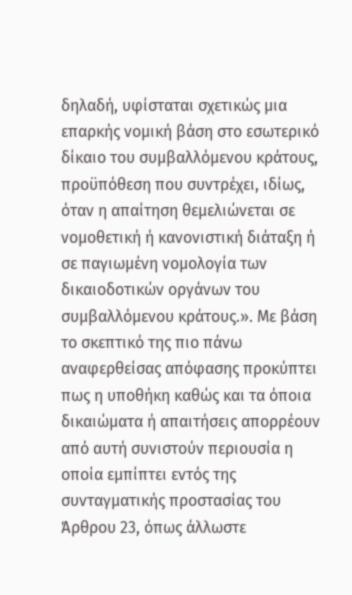δηλαδή, υφίσταται σχετικώς μια επαρκής νομική βάση στο εσωτερικό δίκαιο του συμβαλλόμενου κράτους, προϋπόθεση που συντρέχει, ιδίως, όταν η απαίτηση θεμελιώνεται σε νομοθετική ή κανονιστική διάταξη ή σε παγιωμένη νομολογία των δικαιοδοτικών οργάνων του συμβαλλόμενου κράτους.». Με βάση το σκεπτικό της πιο πάνω αναφερθείσας απόφασης προκύπτει πως η υποθήκη καθώς και τα όποια δικαιώματα ή απαιτήσεις απορρέουν από αυτή συνιστούν περιουσία η οποία εμπίπτει εντός της συνταγματικής προστασίας του Άρθρου 23, όπως άλλωστε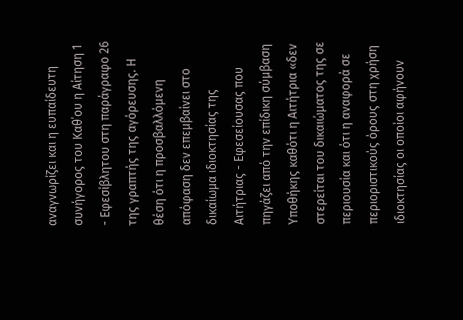αναγνωρίζει και η ευπαίδευτη συνήγορος του Καθ΄ου η Αίτηση 1 - Εφεσίβλητου στη παράγραφο 26 της γραπτής της αγόρευσης. Η θέση ότι η προσβαλλόμενη απόφαση δεν επεμβαίνει στο δικαίωμα ιδιοκτησίας της Αιτήτριας - Εφεσείουσας που πηγάζει από την επίδικη σύμβαση Υποθήκης καθότι η Αιτήτρια «δεν στερείται του δικαιώματος της σε περιουσία και ότι η αναφορά σε περιοριστικούς όρους στη χρήση ιδιοκτησίας οι οποίοι αφήνουν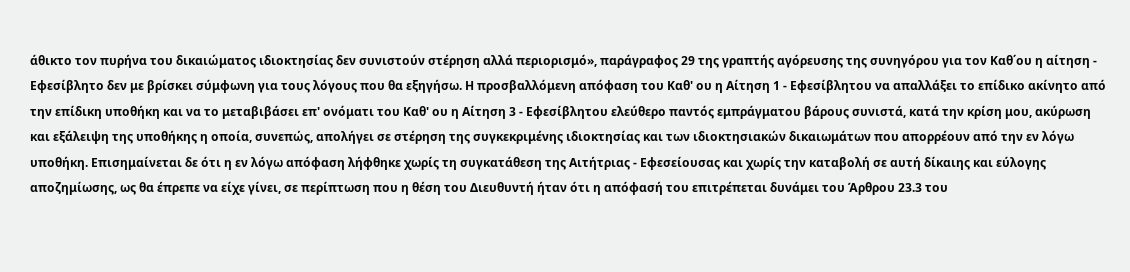άθικτο τον πυρήνα του δικαιώματος ιδιοκτησίας δεν συνιστούν στέρηση αλλά περιορισμό», παράγραφος 29 της γραπτής αγόρευσης της συνηγόρου για τον Καθ΄ου η αίτηση - Εφεσίβλητο δεν με βρίσκει σύμφωνη για τους λόγους που θα εξηγήσω. Η προσβαλλόμενη απόφαση του Καθ' ου η Αίτηση 1 - Εφεσίβλητου να απαλλάξει το επίδικο ακίνητο από την επίδικη υποθήκη και να το μεταβιβάσει επ' ονόματι του Καθ' ου η Αίτηση 3 - Εφεσίβλητου ελεύθερο παντός εμπράγματου βάρους συνιστά, κατά την κρίση μου, ακύρωση και εξάλειψη της υποθήκης η οποία, συνεπώς, απολήγει σε στέρηση της συγκεκριμένης ιδιοκτησίας και των ιδιοκτησιακών δικαιωμάτων που απορρέουν από την εν λόγω υποθήκη. Επισημαίνεται δε ότι η εν λόγω απόφαση λήφθηκε χωρίς τη συγκατάθεση της Αιτήτριας - Εφεσείουσας και χωρίς την καταβολή σε αυτή δίκαιης και εύλογης αποζημίωσης, ως θα έπρεπε να είχε γίνει, σε περίπτωση που η θέση του Διευθυντή ήταν ότι η απόφασή του επιτρέπεται δυνάμει του Άρθρου 23.3 του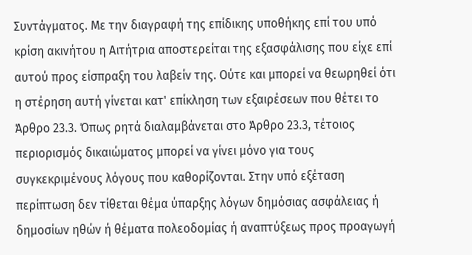Συντάγματος. Με την διαγραφή της επίδικης υποθήκης επί του υπό κρίση ακινήτου η Αιτήτρια αποστερείται της εξασφάλισης που είχε επί αυτού προς είσπραξη του λαβείν της. Ούτε και μπορεί να θεωρηθεί ότι η στέρηση αυτή γίνεται κατ' επίκληση των εξαιρέσεων που θέτει το Άρθρο 23.3. Όπως ρητά διαλαμβάνεται στο Άρθρο 23.3, τέτοιος περιορισμός δικαιώματος μπορεί να γίνει μόνο για τους συγκεκριμένους λόγους που καθορίζονται. Στην υπό εξέταση περίπτωση δεν τίθεται θέμα ύπαρξης λόγων δημόσιας ασφάλειας ή δημοσίων ηθών ή θέματα πολεοδομίας ή αναπτύξεως προς προαγωγή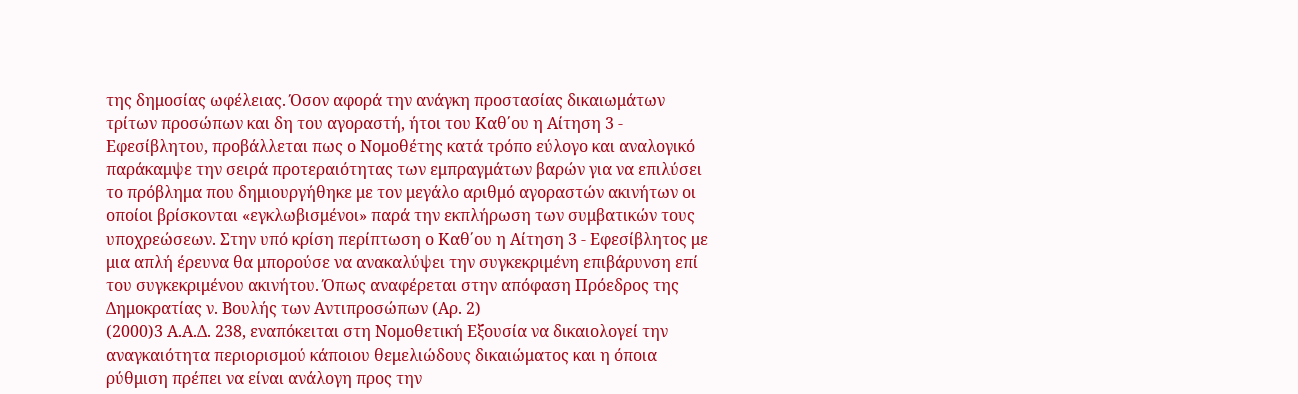της δημοσίας ωφέλειας. Όσον αφορά την ανάγκη προστασίας δικαιωμάτων τρίτων προσώπων και δη του αγοραστή, ήτοι του Καθ΄ου η Αίτηση 3 - Εφεσίβλητου, προβάλλεται πως ο Νομοθέτης κατά τρόπο εύλογο και αναλογικό παράκαμψε την σειρά προτεραιότητας των εμπραγμάτων βαρών για να επιλύσει το πρόβλημα που δημιουργήθηκε με τον μεγάλο αριθμό αγοραστών ακινήτων οι οποίοι βρίσκονται «εγκλωβισμένοι» παρά την εκπλήρωση των συμβατικών τους υποχρεώσεων. Στην υπό κρίση περίπτωση ο Καθ΄ου η Αίτηση 3 - Εφεσίβλητος με μια απλή έρευνα θα μπορούσε να ανακαλύψει την συγκεκριμένη επιβάρυνση επί του συγκεκριμένου ακινήτου. Όπως αναφέρεται στην απόφαση Πρόεδρος της Δημοκρατίας ν. Βουλής των Αντιπροσώπων (Αρ. 2)
(2000)3 Α.Α.Δ. 238, εναπόκειται στη Νομοθετική Εξουσία να δικαιολογεί την αναγκαιότητα περιορισμού κάποιου θεμελιώδους δικαιώματος και η όποια ρύθμιση πρέπει να είναι ανάλογη προς την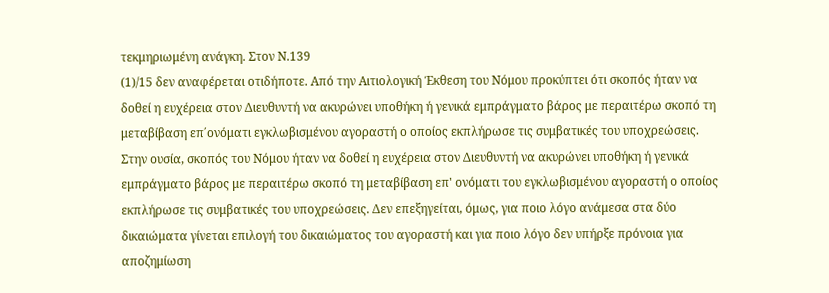τεκμηριωμένη ανάγκη. Στον Ν.139
(1)/15 δεν αναφέρεται οτιδήποτε. Από την Αιτιολογική Έκθεση του Νόμου προκύπτει ότι σκοπός ήταν να δοθεί η ευχέρεια στον Διευθυντή να ακυρώνει υποθήκη ή γενικά εμπράγματο βάρος με περαιτέρω σκοπό τη μεταβίβαση επ΄ονόματι εγκλωβισμένου αγοραστή ο οποίος εκπλήρωσε τις συμβατικές του υποχρεώσεις. Στην ουσία, σκοπός του Νόμου ήταν να δοθεί η ευχέρεια στον Διευθυντή να ακυρώνει υποθήκη ή γενικά εμπράγματο βάρος με περαιτέρω σκοπό τη μεταβίβαση επ' ονόματι του εγκλωβισμένου αγοραστή ο οποίος εκπλήρωσε τις συμβατικές του υποχρεώσεις. Δεν επεξηγείται, όμως, για ποιο λόγο ανάμεσα στα δύο δικαιώματα γίνεται επιλογή του δικαιώματος του αγοραστή και για ποιο λόγο δεν υπήρξε πρόνοια για αποζημίωση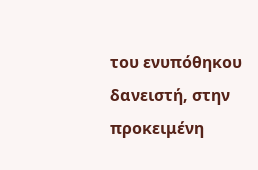του ενυπόθηκου δανειστή, στην προκειμένη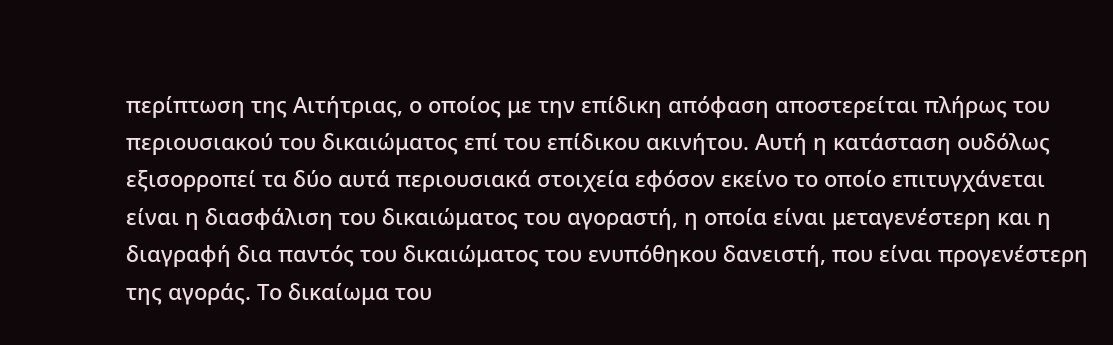περίπτωση της Αιτήτριας, ο οποίος με την επίδικη απόφαση αποστερείται πλήρως του περιουσιακού του δικαιώματος επί του επίδικου ακινήτου. Αυτή η κατάσταση ουδόλως εξισορροπεί τα δύο αυτά περιουσιακά στοιχεία εφόσον εκείνο το οποίο επιτυγχάνεται είναι η διασφάλιση του δικαιώματος του αγοραστή, η οποία είναι μεταγενέστερη και η διαγραφή δια παντός του δικαιώματος του ενυπόθηκου δανειστή, που είναι προγενέστερη της αγοράς. Το δικαίωμα του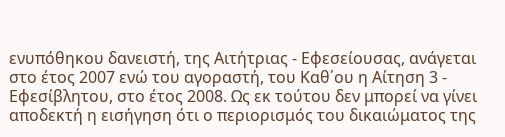ενυπόθηκου δανειστή, της Αιτήτριας - Εφεσείουσας, ανάγεται στο έτος 2007 ενώ του αγοραστή, του Καθ΄ου η Αίτηση 3 - Εφεσίβλητου, στο έτος 2008. Ως εκ τούτου δεν μπορεί να γίνει αποδεκτή η εισήγηση ότι ο περιορισμός του δικαιώματος της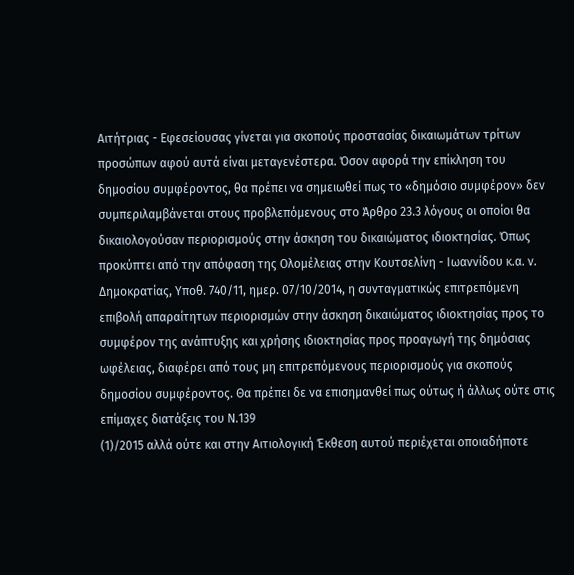Αιτήτριας - Εφεσείουσας γίνεται για σκοπούς προστασίας δικαιωμάτων τρίτων προσώπων αφού αυτά είναι μεταγενέστερα. Όσον αφορά την επίκληση του δημοσίου συμφέροντος, θα πρέπει να σημειωθεί πως το «δημόσιο συμφέρον» δεν συμπεριλαμβάνεται στους προβλεπόμενους στο Άρθρο 23.3 λόγους οι οποίοι θα δικαιολογούσαν περιορισμούς στην άσκηση του δικαιώματος ιδιοκτησίας. Όπως προκύπτει από την απόφαση της Ολομέλειας στην Κουτσελίνη - Ιωαννίδου κ.α. ν. Δημοκρατίας, Υποθ. 740/11, ημερ. 07/10/2014, η συνταγματικώς επιτρεπόμενη επιβολή απαραίτητων περιορισμών στην άσκηση δικαιώματος ιδιοκτησίας προς το συμφέρον της ανάπτυξης και χρήσης ιδιοκτησίας προς προαγωγή της δημόσιας ωφέλειας, διαφέρει από τους μη επιτρεπόμενους περιορισμούς για σκοπούς δημοσίου συμφέροντος. Θα πρέπει δε να επισημανθεί πως ούτως ή άλλως ούτε στις επίμαχες διατάξεις του Ν.139
(1)/2015 αλλά ούτε και στην Αιτιολογική Έκθεση αυτού περιέχεται οποιαδήποτε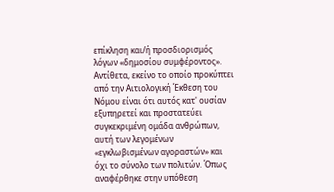επίκληση και/ή προσδιορισμός λόγων «δημοσίου συμφέροντος». Αντίθετα, εκείνο το οποίο προκύπτει από την Αιτιολογική Έκθεση του Νόμου είναι ότι αυτός κατ' ουσίαν εξυπηρετεί και προστατεύει συγκεκριμένη ομάδα ανθρώπων, αυτή των λεγομένων «εγκλωβισμένων αγοραστών» και όχι το σύνολο των πολιτών. Όπως αναφέρθηκε στην υπόθεση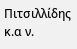Πιτσιλλίδης κ.α ν.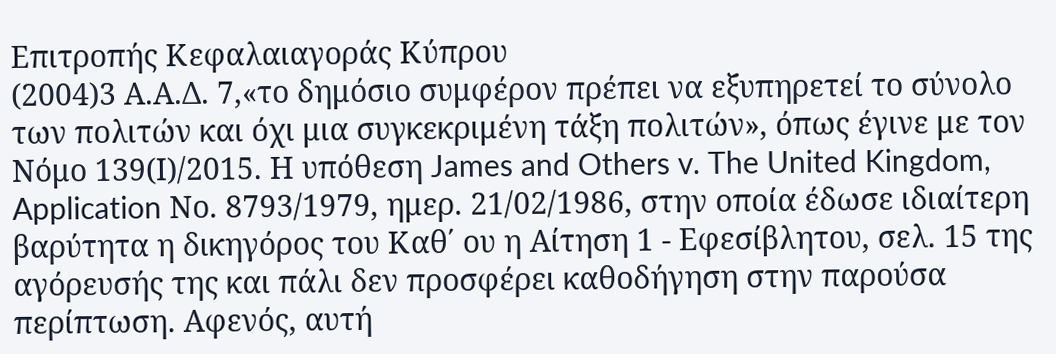Επιτροπής Κεφαλαιαγοράς Κύπρου
(2004)3 Α.Α.Δ. 7,«το δημόσιο συμφέρον πρέπει να εξυπηρετεί το σύνολο των πολιτών και όχι μια συγκεκριμένη τάξη πολιτών», όπως έγινε με τον Νόμο 139(Ι)/2015. Η υπόθεση James and Others v. The United Kingdom, Application Νο. 8793/1979, ημερ. 21/02/1986, στην οποία έδωσε ιδιαίτερη βαρύτητα η δικηγόρος του Καθ΄ ου η Αίτηση 1 - Εφεσίβλητου, σελ. 15 της αγόρευσής της και πάλι δεν προσφέρει καθοδήγηση στην παρούσα περίπτωση. Αφενός, αυτή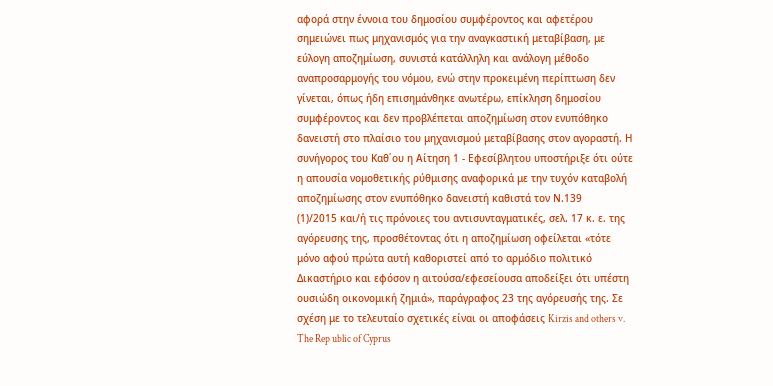αφορά στην έννοια του δημοσίου συμφέροντος και αφετέρου σημειώνει πως μηχανισμός για την αναγκαστική μεταβίβαση, με εύλογη αποζημίωση, συνιστά κατάλληλη και ανάλογη μέθοδο αναπροσαρμογής του νόμου, ενώ στην προκειμένη περίπτωση δεν γίνεται, όπως ήδη επισημάνθηκε ανωτέρω, επίκληση δημοσίου συμφέροντος και δεν προβλέπεται αποζημίωση στον ενυπόθηκο δανειστή στο πλαίσιο του μηχανισμού μεταβίβασης στον αγοραστή. Η συνήγορος του Καθ΄ου η Αίτηση 1 - Εφεσίβλητου υποστήριξε ότι ούτε η απουσία νομοθετικής ρύθμισης αναφορικά με την τυχόν καταβολή αποζημίωσης στον ενυπόθηκο δανειστή καθιστά τον Ν.139
(1)/2015 και/ή τις πρόνοιες του αντισυνταγματικές, σελ. 17 κ. ε. της αγόρευσης της, προσθέτοντας ότι η αποζημίωση οφείλεται «τότε μόνο αφού πρώτα αυτή καθοριστεί από το αρμόδιο πολιτικό Δικαστήριο και εφόσον η αιτούσα/εφεσείουσα αποδείξει ότι υπέστη ουσιώδη οικονομική ζημιά», παράγραφος 23 της αγόρευσής της. Σε σχέση με το τελευταίο σχετικές είναι οι αποφάσεις Kirzis and others v. The Rep ublic of Cyprus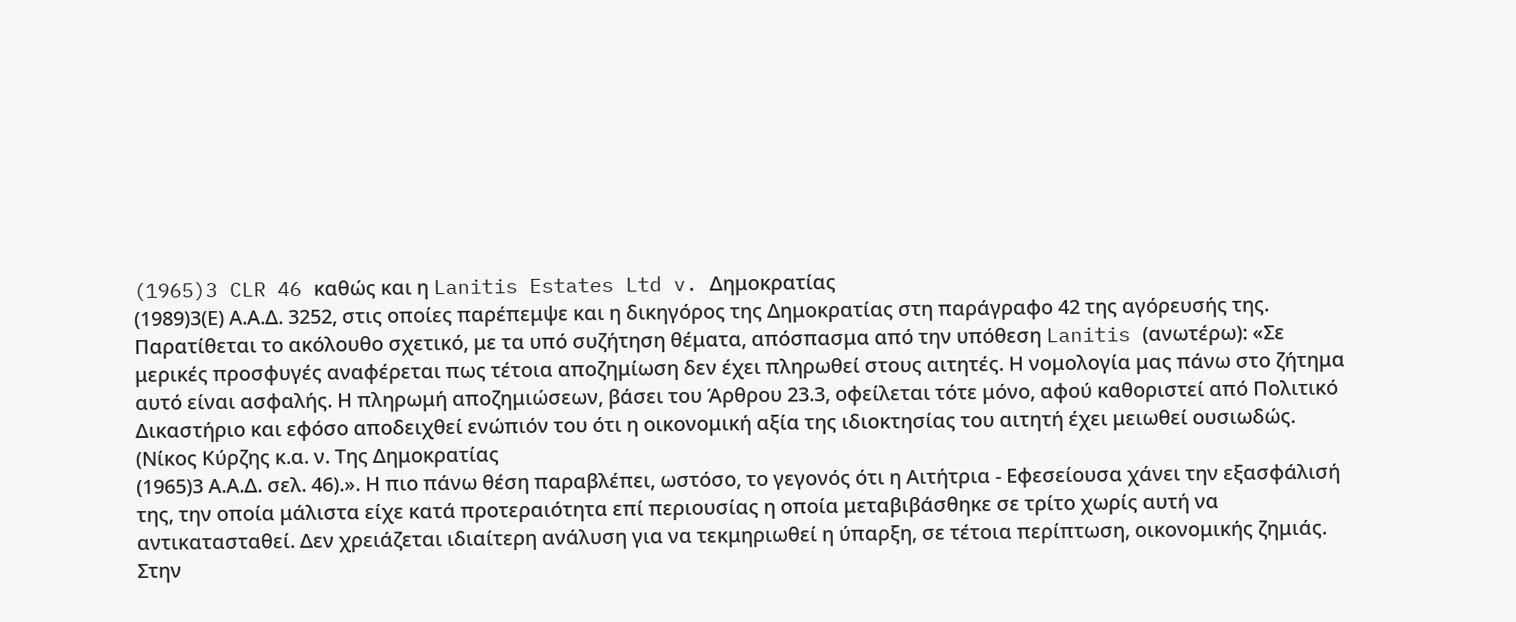(1965)3 CLR 46 καθώς και η Lanitis Estates Ltd v. Δημοκρατίας
(1989)3(Ε) Α.Α.Δ. 3252, στις οποίες παρέπεμψε και η δικηγόρος της Δημοκρατίας στη παράγραφο 42 της αγόρευσής της. Παρατίθεται το ακόλουθο σχετικό, με τα υπό συζήτηση θέματα, απόσπασμα από την υπόθεση Lanitis (ανωτέρω): «Σε μερικές προσφυγές αναφέρεται πως τέτοια αποζημίωση δεν έχει πληρωθεί στους αιτητές. Η νομολογία μας πάνω στο ζήτημα αυτό είναι ασφαλής. Η πληρωμή αποζημιώσεων, βάσει του Άρθρου 23.3, οφείλεται τότε μόνο, αφού καθοριστεί από Πολιτικό Δικαστήριο και εφόσο αποδειχθεί ενώπιόν του ότι η οικονομική αξία της ιδιοκτησίας του αιτητή έχει μειωθεί ουσιωδώς. (Νίκος Κύρζης κ.α. ν. Της Δημοκρατίας
(1965)3 Α.Α.Δ. σελ. 46).». Η πιο πάνω θέση παραβλέπει, ωστόσο, το γεγονός ότι η Αιτήτρια - Εφεσείουσα χάνει την εξασφάλισή της, την οποία μάλιστα είχε κατά προτεραιότητα επί περιουσίας η οποία μεταβιβάσθηκε σε τρίτο χωρίς αυτή να αντικατασταθεί. Δεν χρειάζεται ιδιαίτερη ανάλυση για να τεκμηριωθεί η ύπαρξη, σε τέτοια περίπτωση, οικονομικής ζημιάς. Στην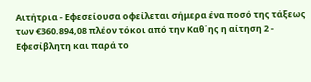Αιτήτρια - Εφεσείουσα οφείλεται σήμερα ένα ποσό της τάξεως των €360.894,08 πλέον τόκοι από την Καθ΄ης η αίτηση 2 - Εφεσίβλητη και παρά το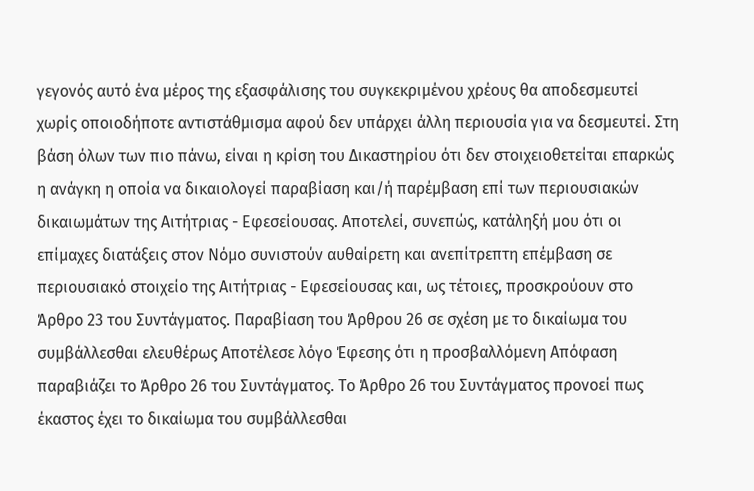γεγονός αυτό ένα μέρος της εξασφάλισης του συγκεκριμένου χρέους θα αποδεσμευτεί χωρίς οποιοδήποτε αντιστάθμισμα αφού δεν υπάρχει άλλη περιουσία για να δεσμευτεί. Στη βάση όλων των πιο πάνω, είναι η κρίση του Δικαστηρίου ότι δεν στοιχειοθετείται επαρκώς η ανάγκη η οποία να δικαιολογεί παραβίαση και/ή παρέμβαση επί των περιουσιακών δικαιωμάτων της Αιτήτριας - Εφεσείουσας. Αποτελεί, συνεπώς, κατάληξή μου ότι οι επίμαχες διατάξεις στον Νόμο συνιστούν αυθαίρετη και ανεπίτρεπτη επέμβαση σε περιουσιακό στοιχείο της Αιτήτριας - Εφεσείουσας και, ως τέτοιες, προσκρούουν στο Άρθρο 23 του Συντάγματος. Παραβίαση του Άρθρου 26 σε σχέση με το δικαίωμα του συμβάλλεσθαι ελευθέρως Αποτέλεσε λόγο Έφεσης ότι η προσβαλλόμενη Απόφαση παραβιάζει το Άρθρο 26 του Συντάγματος. Το Άρθρο 26 του Συντάγματος προνοεί πως έκαστος έχει το δικαίωμα του συμβάλλεσθαι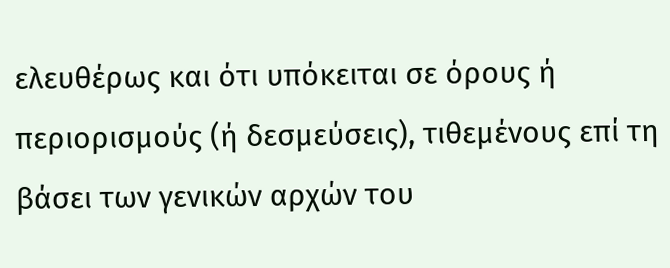ελευθέρως και ότι υπόκειται σε όρους ή περιορισμούς (ή δεσμεύσεις), τιθεμένους επί τη βάσει των γενικών αρχών του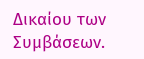Δικαίου των Συμβάσεων.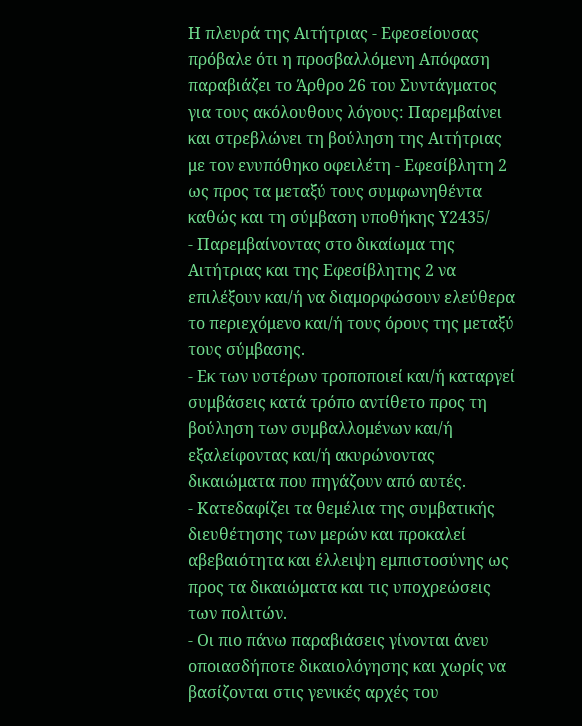Η πλευρά της Αιτήτριας - Εφεσείουσας πρόβαλε ότι η προσβαλλόμενη Απόφαση παραβιάζει το Άρθρο 26 του Συντάγματος για τους ακόλουθους λόγους: Παρεμβαίνει και στρεβλώνει τη βούληση της Αιτήτριας με τον ενυπόθηκο οφειλέτη - Εφεσίβλητη 2 ως προς τα μεταξύ τους συμφωνηθέντα καθώς και τη σύμβαση υποθήκης Υ2435/
- Παρεμβαίνοντας στο δικαίωμα της Αιτήτριας και της Εφεσίβλητης 2 να επιλέξουν και/ή να διαμορφώσουν ελεύθερα το περιεχόμενο και/ή τους όρους της μεταξύ τους σύμβασης.
- Εκ των υστέρων τροποποιεί και/ή καταργεί συμβάσεις κατά τρόπο αντίθετο προς τη βούληση των συμβαλλομένων και/ή εξαλείφοντας και/ή ακυρώνοντας δικαιώματα που πηγάζουν από αυτές.
- Κατεδαφίζει τα θεμέλια της συμβατικής διευθέτησης των μερών και προκαλεί αβεβαιότητα και έλλειψη εμπιστοσύνης ως προς τα δικαιώματα και τις υποχρεώσεις των πολιτών.
- Οι πιο πάνω παραβιάσεις γίνονται άνευ οποιασδήποτε δικαιολόγησης και χωρίς να βασίζονται στις γενικές αρχές του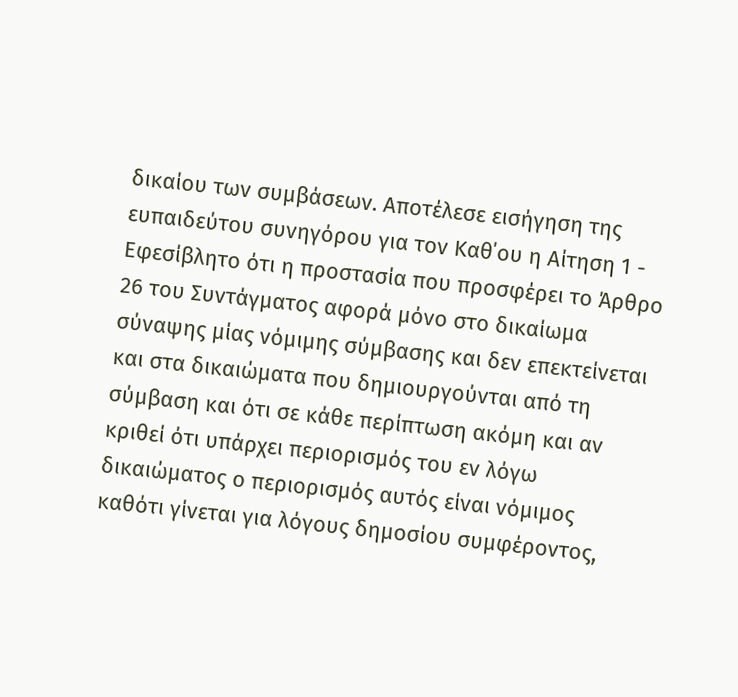δικαίου των συμβάσεων. Αποτέλεσε εισήγηση της ευπαιδεύτου συνηγόρου για τον Καθ΄ου η Αίτηση 1 - Εφεσίβλητο ότι η προστασία που προσφέρει το Άρθρο 26 του Συντάγματος αφορά μόνο στο δικαίωμα σύναψης μίας νόμιμης σύμβασης και δεν επεκτείνεται και στα δικαιώματα που δημιουργούνται από τη σύμβαση και ότι σε κάθε περίπτωση ακόμη και αν κριθεί ότι υπάρχει περιορισμός του εν λόγω δικαιώματος ο περιορισμός αυτός είναι νόμιμος καθότι γίνεται για λόγους δημοσίου συμφέροντος,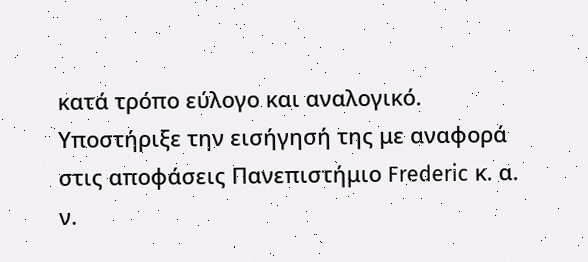κατά τρόπο εύλογο και αναλογικό. Υποστήριξε την εισήγησή της με αναφορά στις αποφάσεις Πανεπιστήμιο Frederic κ. α. ν.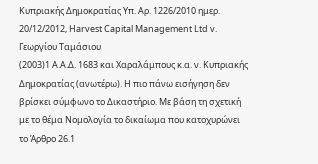Κυπριακής Δημοκρατίας Υπ. Αρ. 1226/2010 ημερ. 20/12/2012, Harvest Capital Management Ltd v. Γεωργίου Ταμάσιου
(2003)1 Α.Α.Δ. 1683 και Χαραλάμπους κ.α. ν. Κυπριακής Δημοκρατίας (ανωτέρω). Η πιο πάνω εισήγηση δεν βρίσκει σύμφωνο το Δικαστήριο. Με βάση τη σχετική με το θέμα Νομολογία το δικαίωμα που κατοχυρώνει το Άρθρο 26.1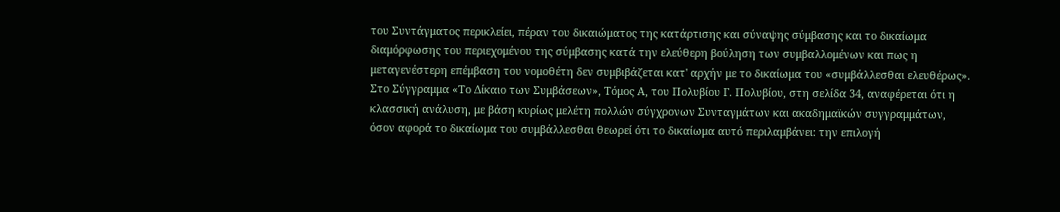του Συντάγματος περικλείει, πέραν του δικαιώματος της κατάρτισης και σύναψης σύμβασης και το δικαίωμα διαμόρφωσης του περιεχομένου της σύμβασης κατά την ελεύθερη βούληση των συμβαλλομένων και πως η μεταγενέστερη επέμβαση του νομοθέτη δεν συμβιβάζεται κατ' αρχήν με το δικαίωμα του «συμβάλλεσθαι ελευθέρως». Στο Σύγγραμμα «Το Δίκαιο των Συμβάσεων», Τόμος Α, του Πολυβίου Γ. Πολυβίου, στη σελίδα 34, αναφέρεται ότι η κλασσική ανάλυση, με βάση κυρίως μελέτη πολλών σύγχρονων Συνταγμάτων και ακαδημαϊκών συγγραμμάτων, όσον αφορά το δικαίωμα του συμβάλλεσθαι θεωρεί ότι το δικαίωμα αυτό περιλαμβάνει: την επιλογή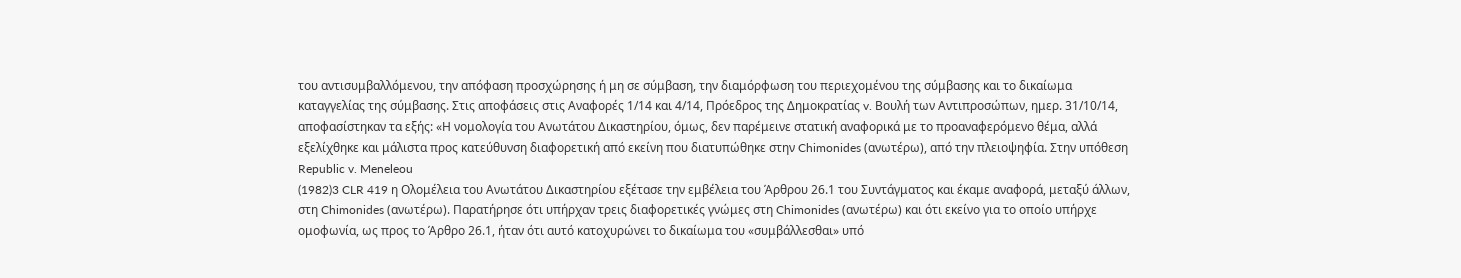του αντισυμβαλλόμενου, την απόφαση προσχώρησης ή μη σε σύμβαση, την διαμόρφωση του περιεχομένου της σύμβασης και το δικαίωμα καταγγελίας της σύμβασης. Στις αποφάσεις στις Αναφορές 1/14 και 4/14, Πρόεδρος της Δημοκρατίας v. Βουλή των Αντιπροσώπων, ημερ. 31/10/14, αποφασίστηκαν τα εξής: «Η νομολογία του Ανωτάτου Δικαστηρίου, όμως, δεν παρέμεινε στατική αναφορικά με το προαναφερόμενο θέμα, αλλά εξελίχθηκε και μάλιστα προς κατεύθυνση διαφορετική από εκείνη που διατυπώθηκε στην Chimonides (ανωτέρω), από την πλειοψηφία. Στην υπόθεση Republic v. Meneleou
(1982)3 CLR 419 η Ολομέλεια του Ανωτάτου Δικαστηρίου εξέτασε την εμβέλεια του Άρθρου 26.1 του Συντάγματος και έκαμε αναφορά, μεταξύ άλλων, στη Chimonides (ανωτέρω). Παρατήρησε ότι υπήρχαν τρεις διαφορετικές γνώμες στη Chimonides (ανωτέρω) και ότι εκείνο για το οποίο υπήρχε ομοφωνία, ως προς το Άρθρο 26.1, ήταν ότι αυτό κατοχυρώνει το δικαίωμα του «συμβάλλεσθαι» υπό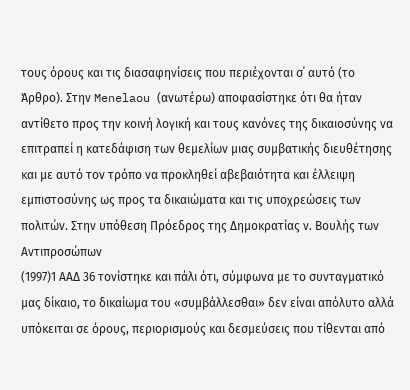τους όρους και τις διασαφηνίσεις που περιέχονται σ΄ αυτό (το Άρθρο). Στην Menelaou (ανωτέρω) αποφασίστηκε ότι θα ήταν αντίθετο προς την κοινή λογική και τους κανόνες της δικαιοσύνης να επιτραπεί η κατεδάφιση των θεμελίων μιας συμβατικής διευθέτησης και με αυτό τον τρόπο να προκληθεί αβεβαιότητα και έλλειψη εμπιστοσύνης ως προς τα δικαιώματα και τις υποχρεώσεις των πολιτών. Στην υπόθεση Πρόεδρος της Δημοκρατίας ν. Βουλής των Αντιπροσώπων
(1997)1 ΑΑΔ 36 τονίστηκε και πάλι ότι, σύμφωνα με το συνταγματικό μας δίκαιο, το δικαίωμα του «συμβάλλεσθαι» δεν είναι απόλυτο αλλά υπόκειται σε όρους, περιορισμούς και δεσμεύσεις που τίθενται από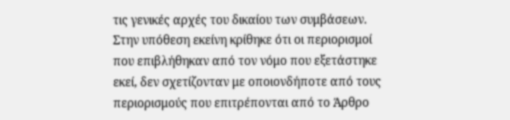τις γενικές αρχές του δικαίου των συμβάσεων. Στην υπόθεση εκείνη κρίθηκε ότι οι περιορισμοί που επιβλήθηκαν από τον νόμο που εξετάστηκε εκεί, δεν σχετίζονταν με οποιονδήποτε από τους περιορισμούς που επιτρέπονται από το Άρθρο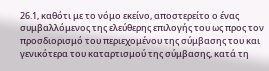26.1, καθότι με το νόμο εκείνο, αποστερείτο ο ένας συμβαλλόμενος της ελεύθερης επιλογής του ως προς τον προσδιορισμό του περιεχομένου της σύμβασης του και γενικότερα του καταρτισμού της σύμβασης, κατά τη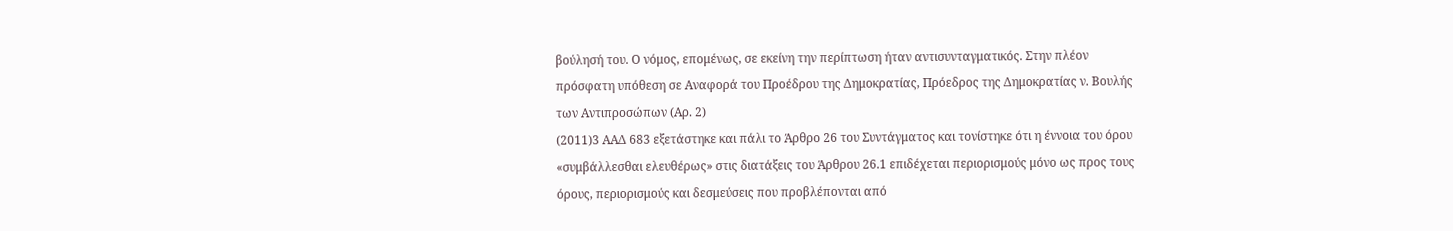βούλησή του. Ο νόμος, επομένως, σε εκείνη την περίπτωση ήταν αντισυνταγματικός. Στην πλέον πρόσφατη υπόθεση σε Αναφορά του Προέδρου της Δημοκρατίας, Πρόεδρος της Δημοκρατίας ν. Βουλής των Αντιπροσώπων (Αρ. 2)
(2011)3 ΑΑΔ 683 εξετάστηκε και πάλι το Άρθρο 26 του Συντάγματος και τονίστηκε ότι η έννοια του όρου «συμβάλλεσθαι ελευθέρως» στις διατάξεις του Άρθρου 26.1 επιδέχεται περιορισμούς μόνο ως προς τους όρους, περιορισμούς και δεσμεύσεις που προβλέπονται από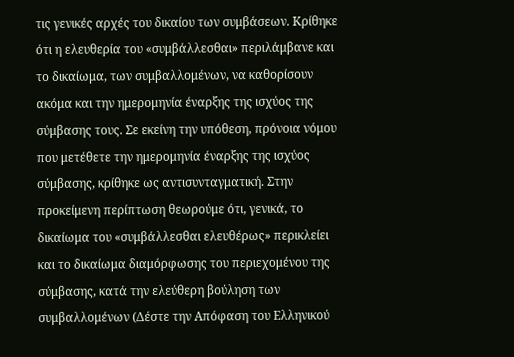τις γενικές αρχές του δικαίου των συμβάσεων. Κρίθηκε ότι η ελευθερία του «συμβάλλεσθαι» περιλάμβανε και το δικαίωμα, των συμβαλλομένων, να καθορίσουν ακόμα και την ημερομηνία έναρξης της ισχύος της σύμβασης τους. Σε εκείνη την υπόθεση, πρόνοια νόμου που μετέθετε την ημερομηνία έναρξης της ισχύος σύμβασης, κρίθηκε ως αντισυνταγματική. Στην προκείμενη περίπτωση θεωρούμε ότι, γενικά, το δικαίωμα του «συμβάλλεσθαι ελευθέρως» περικλείει και το δικαίωμα διαμόρφωσης του περιεχομένου της σύμβασης, κατά την ελεύθερη βούληση των συμβαλλομένων (Δέστε την Απόφαση του Ελληνικού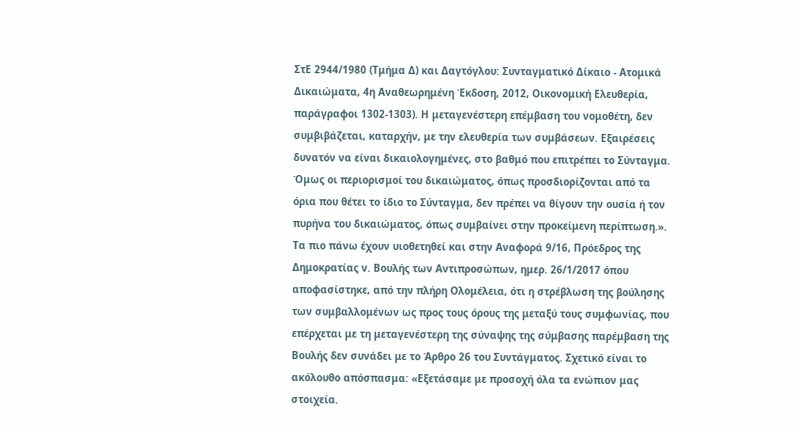ΣτΕ 2944/1980 (Τμήμα Δ) και Δαγτόγλου: Συνταγματικό Δίκαιο - Ατομικά Δικαιώματα, 4η Αναθεωρημένη Έκδοση, 2012, Οικονομική Ελευθερία, παράγραφοι 1302-1303). Η μεταγενέστερη επέμβαση του νομοθέτη, δεν συμβιβάζεται, καταρχήν, με την ελευθερία των συμβάσεων. Εξαιρέσεις δυνατόν να είναι δικαιολογημένες, στο βαθμό που επιτρέπει το Σύνταγμα. Όμως οι περιορισμοί του δικαιώματος, όπως προσδιορίζονται από τα όρια που θέτει το ίδιο το Σύνταγμα, δεν πρέπει να θίγουν την ουσία ή τον πυρήνα του δικαιώματος, όπως συμβαίνει στην προκείμενη περίπτωση.». Τα πιο πάνω έχουν υιοθετηθεί και στην Αναφορά 9/16, Πρόεδρος της Δημοκρατίας ν. Βουλής των Αντιπροσώπων, ημερ. 26/1/2017 όπου αποφασίστηκε, από την πλήρη Ολομέλεια, ότι η στρέβλωση της βούλησης των συμβαλλομένων ως προς τους όρους της μεταξύ τους συμφωνίας, που επέρχεται με τη μεταγενέστερη της σύναψης της σύμβασης παρέμβαση της Βουλής δεν συνάδει με το Άρθρο 26 του Συντάγματος. Σχετικό είναι το ακόλουθο απόσπασμα: «Εξετάσαμε με προσοχή όλα τα ενώπιον μας στοιχεία.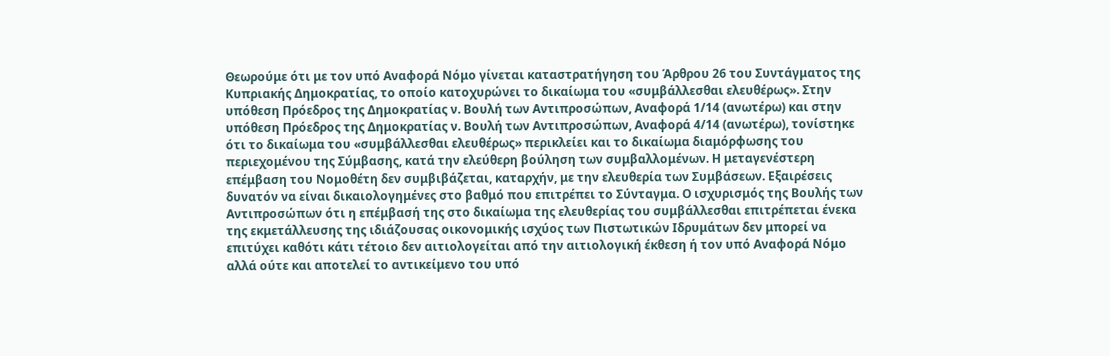Θεωρούμε ότι με τον υπό Αναφορά Νόμο γίνεται καταστρατήγηση του Άρθρου 26 του Συντάγματος της Κυπριακής Δημοκρατίας, το οποίο κατοχυρώνει το δικαίωμα του «συμβάλλεσθαι ελευθέρως». Στην υπόθεση Πρόεδρος της Δημοκρατίας ν. Βουλή των Αντιπροσώπων, Αναφορά 1/14 (ανωτέρω) και στην υπόθεση Πρόεδρος της Δημοκρατίας ν. Βουλή των Αντιπροσώπων, Αναφορά 4/14 (ανωτέρω), τονίστηκε ότι το δικαίωμα του «συμβάλλεσθαι ελευθέρως» περικλείει και το δικαίωμα διαμόρφωσης του περιεχομένου της Σύμβασης, κατά την ελεύθερη βούληση των συμβαλλομένων. Η μεταγενέστερη επέμβαση του Νομοθέτη δεν συμβιβάζεται, καταρχήν, με την ελευθερία των Συμβάσεων. Εξαιρέσεις δυνατόν να είναι δικαιολογημένες στο βαθμό που επιτρέπει το Σύνταγμα. Ο ισχυρισμός της Βουλής των Αντιπροσώπων ότι η επέμβασή της στο δικαίωμα της ελευθερίας του συμβάλλεσθαι επιτρέπεται ένεκα της εκμετάλλευσης της ιδιάζουσας οικονομικής ισχύος των Πιστωτικών Ιδρυμάτων δεν μπορεί να επιτύχει καθότι κάτι τέτοιο δεν αιτιολογείται από την αιτιολογική έκθεση ή τον υπό Αναφορά Νόμο αλλά ούτε και αποτελεί το αντικείμενο του υπό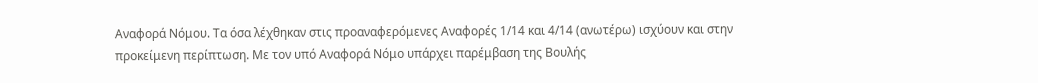Αναφορά Νόμου. Τα όσα λέχθηκαν στις προαναφερόμενες Αναφορές 1/14 και 4/14 (ανωτέρω) ισχύουν και στην προκείμενη περίπτωση. Με τον υπό Αναφορά Νόμο υπάρχει παρέμβαση της Βουλής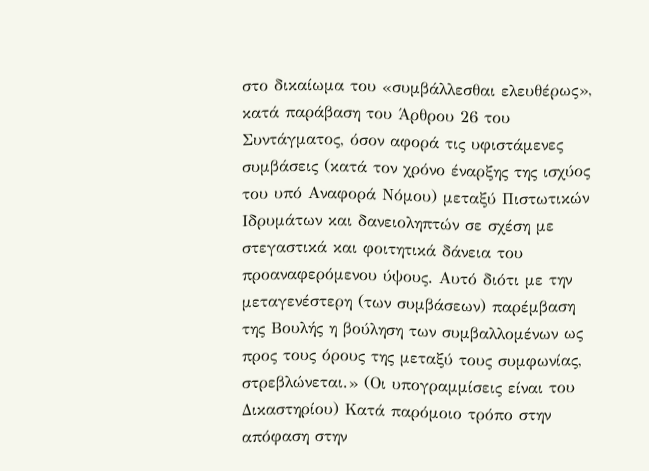στο δικαίωμα του «συμβάλλεσθαι ελευθέρως», κατά παράβαση του Άρθρου 26 του Συντάγματος, όσον αφορά τις υφιστάμενες συμβάσεις (κατά τον χρόνο έναρξης της ισχύος του υπό Αναφορά Νόμου) μεταξύ Πιστωτικών Ιδρυμάτων και δανειοληπτών σε σχέση με στεγαστικά και φοιτητικά δάνεια του προαναφερόμενου ύψους. Αυτό διότι με την μεταγενέστερη (των συμβάσεων) παρέμβαση της Βουλής η βούληση των συμβαλλομένων ως προς τους όρους της μεταξύ τους συμφωνίας, στρεβλώνεται.» (Οι υπογραμμίσεις είναι του Δικαστηρίου) Κατά παρόμοιο τρόπο στην απόφαση στην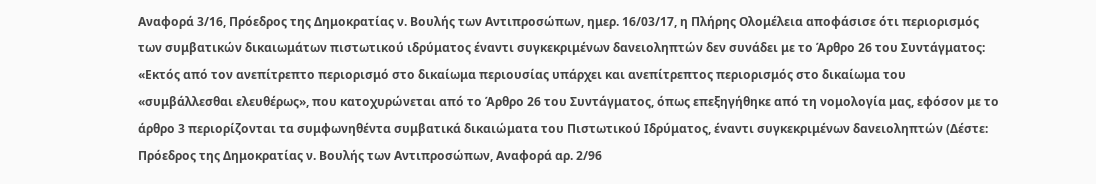Αναφορά 3/16, Πρόεδρος της Δημοκρατίας ν. Βουλής των Αντιπροσώπων, ημερ. 16/03/17, η Πλήρης Ολομέλεια αποφάσισε ότι περιορισμός των συμβατικών δικαιωμάτων πιστωτικού ιδρύματος έναντι συγκεκριμένων δανειοληπτών δεν συνάδει με το Άρθρο 26 του Συντάγματος: «Εκτός από τον ανεπίτρεπτο περιορισμό στο δικαίωμα περιουσίας υπάρχει και ανεπίτρεπτος περιορισμός στο δικαίωμα του «συμβάλλεσθαι ελευθέρως», που κατοχυρώνεται από το Άρθρο 26 του Συντάγματος, όπως επεξηγήθηκε από τη νομολογία μας, εφόσον με το άρθρο 3 περιορίζονται τα συμφωνηθέντα συμβατικά δικαιώματα του Πιστωτικού Ιδρύματος, έναντι συγκεκριμένων δανειοληπτών (Δέστε: Πρόεδρος της Δημοκρατίας ν. Βουλής των Αντιπροσώπων, Αναφορά αρ. 2/96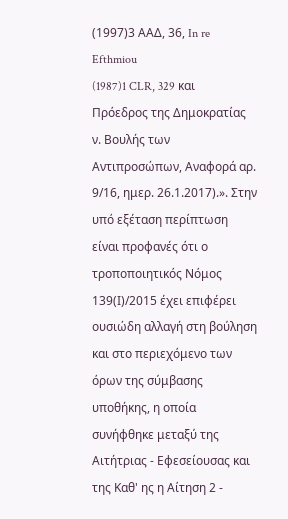(1997)3 ΑΑΔ, 36, In re Efthmiou
(1987)1 CLR, 329 και Πρόεδρος της Δημοκρατίας ν. Βουλής των Αντιπροσώπων, Αναφορά αρ. 9/16, ημερ. 26.1.2017).». Στην υπό εξέταση περίπτωση είναι προφανές ότι ο τροποποιητικός Νόμος 139(Ι)/2015 έχει επιφέρει ουσιώδη αλλαγή στη βούληση και στο περιεχόμενο των όρων της σύμβασης υποθήκης, η οποία συνήφθηκε μεταξύ της Αιτήτριας - Εφεσείουσας και της Καθ' ης η Αίτηση 2 -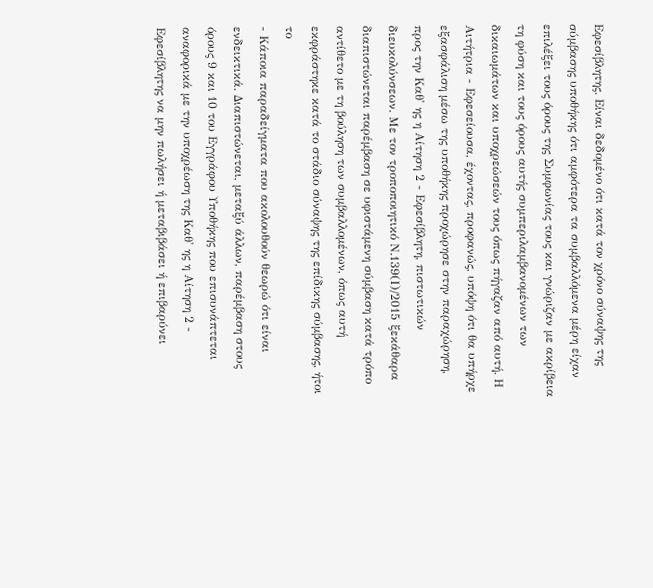Εφεσίβλητης. Είναι δεδομένο ότι κατά τον χρόνο σύναψης της σύμβασης υποθήκης ότι αμφότερα τα συμβαλλόμενα μέρη είχαν επιλέξει τους όρους της Συμφωνίας τους και γνώριζαν με ακρίβεια τη φύση και τους όρους αυτής συμπεριλαμβανομένων των δικαιωμάτων και υποχρεώσεών τους όπως πήγαζαν από αυτή. Η Αιτήτρια - Εφεσείουσα, έχοντας, προφανώς, υπόψη ότι θα υπήρχε εξασφάλιση μέσω της υποθήκης προχώρησε στην παραχώρηση, προς την Καθ' ης η Αίτηση 2 - Εφεσίβλητη, πιστωτικών διευκολύνσεων. Με τον τροποποιητικό Ν.139(Ι)/2015 ξεκάθαρα διαπιστώνεται παρέμβαση σε υφιστάμενη σύμβαση κατά τρόπο αντίθετο με τη βούληση των συμβαλλομένων, όπως αυτή εκφράστηκε κατά το στάδιο σύναψης της επίδικης σύμβασης, ήτοι το
- Κάποια παραδείγματα που ακολουθούν θεωρώ ότι είναι ενδεικτικά. Διαπιστώνεται, μεταξύ άλλων, παρέμβαση στους όρους 9 και 10 του Εγγράφου Υποθήκης που επισυνάπτεται αναφορικά με την υποχρέωση της Καθ' ης η Αίτηση 2 - Εφεσίβλητης να μην πωλήσει ή μεταβιβάσει ή επιβαρύνει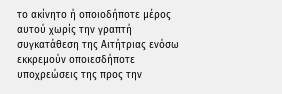το ακίνητο ή οποιοδήποτε μέρος αυτού χωρίς την γραπτή συγκατάθεση της Αιτήτριας ενόσω εκκρεμούν οποιεσδήποτε υποχρεώσεις της προς την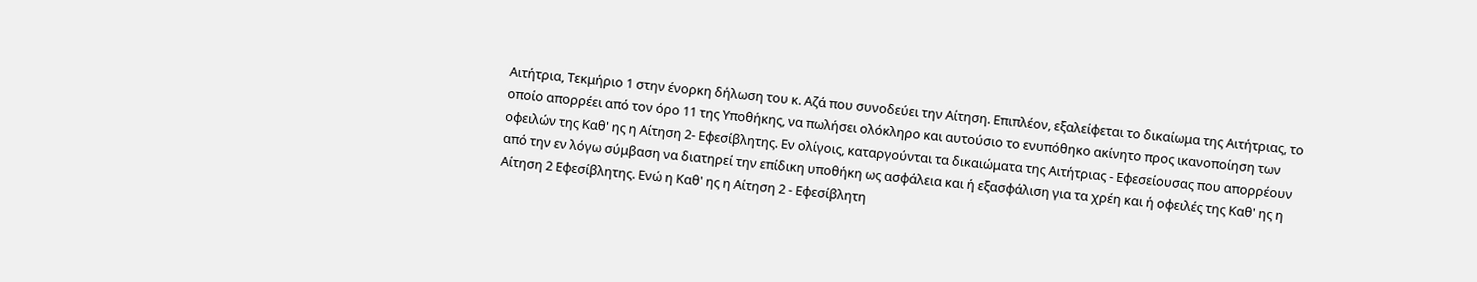Αιτήτρια, Τεκμήριο 1 στην ένορκη δήλωση του κ. Αζά που συνοδεύει την Αίτηση. Επιπλέον, εξαλείφεται το δικαίωμα της Αιτήτριας, το οποίο απορρέει από τον όρο 11 της Υποθήκης, να πωλήσει ολόκληρο και αυτούσιο το ενυπόθηκο ακίνητο προς ικανοποίηση των οφειλών της Καθ' ης η Αίτηση 2- Εφεσίβλητης. Εν ολίγοις, καταργούνται τα δικαιώματα της Αιτήτριας - Εφεσείουσας που απορρέουν από την εν λόγω σύμβαση να διατηρεί την επίδικη υποθήκη ως ασφάλεια και ή εξασφάλιση για τα χρέη και ή οφειλές της Καθ' ης η Αίτηση 2 Εφεσίβλητης. Ενώ η Καθ' ης η Αίτηση 2 - Εφεσίβλητη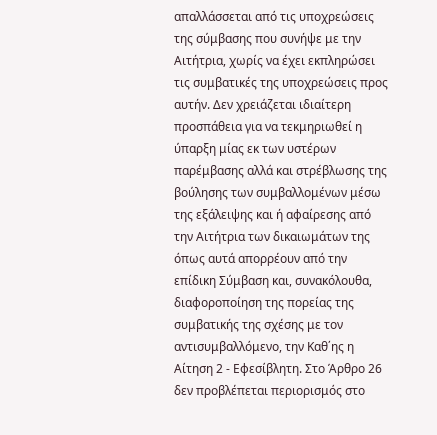απαλλάσσεται από τις υποχρεώσεις της σύμβασης που συνήψε με την Αιτήτρια, χωρίς να έχει εκπληρώσει τις συμβατικές της υποχρεώσεις προς αυτήν. Δεν χρειάζεται ιδιαίτερη προσπάθεια για να τεκμηριωθεί η ύπαρξη μίας εκ των υστέρων παρέμβασης αλλά και στρέβλωσης της βούλησης των συμβαλλομένων μέσω της εξάλειψης και ή αφαίρεσης από την Αιτήτρια των δικαιωμάτων της όπως αυτά απορρέουν από την επίδικη Σύμβαση και, συνακόλουθα, διαφοροποίηση της πορείας της συμβατικής της σχέσης με τον αντισυμβαλλόμενο, την Καθ΄ης η Αίτηση 2 - Εφεσίβλητη. Στο Άρθρο 26 δεν προβλέπεται περιορισμός στο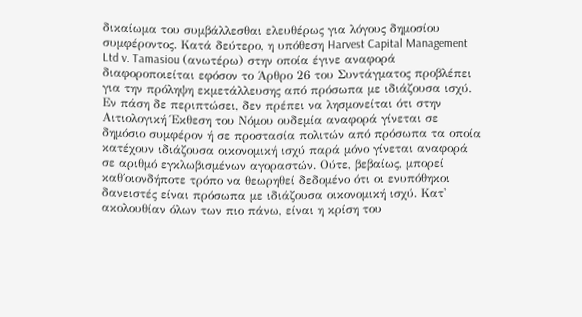δικαίωμα του συμβάλλεσθαι ελευθέρως για λόγους δημοσίου συμφέροντος. Κατά δεύτερο, η υπόθεση Harvest Capital Management Ltd v. Tamasiou (ανωτέρω) στην οποία έγινε αναφορά διαφοροποιείται εφόσον το Άρθρο 26 του Συντάγματος προβλέπει για την πρόληψη εκμετάλλευσης από πρόσωπα με ιδιάζουσα ισχύ. Εν πάση δε περιπτώσει, δεν πρέπει να λησμονείται ότι στην Αιτιολογική Έκθεση του Νόμου ουδεμία αναφορά γίνεται σε δημόσιο συμφέρον ή σε προστασία πολιτών από πρόσωπα τα οποία κατέχουν ιδιάζουσα οικονομική ισχύ παρά μόνο γίνεται αναφορά σε αριθμό εγκλωβισμένων αγοραστών. Ούτε, βεβαίως, μπορεί καθ΄οιονδήποτε τρόπο να θεωρηθεί δεδομένο ότι οι ενυπόθηκοι δανειστές είναι πρόσωπα με ιδιάζουσα οικονομική ισχύ. Κατ' ακολουθίαν όλων των πιο πάνω, είναι η κρίση του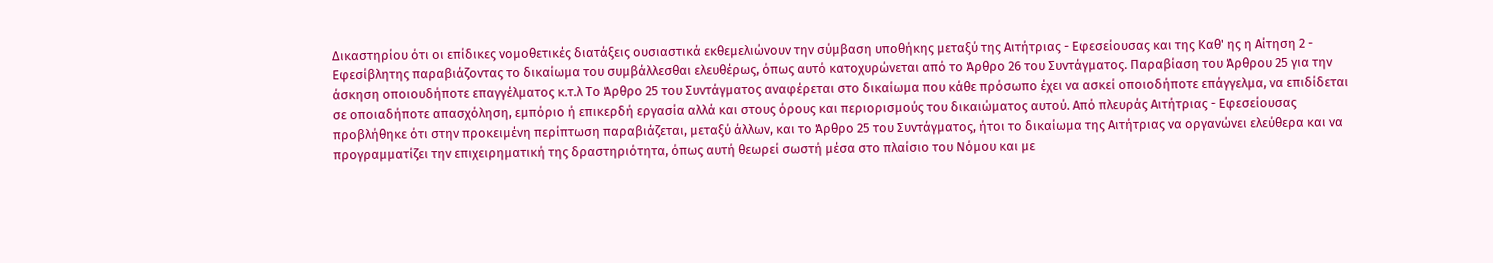Δικαστηρίου ότι οι επίδικες νομοθετικές διατάξεις ουσιαστικά εκθεμελιώνουν την σύμβαση υποθήκης μεταξύ της Αιτήτριας - Εφεσείουσας και της Καθ' ης η Αίτηση 2 - Εφεσίβλητης παραβιάζοντας το δικαίωμα του συμβάλλεσθαι ελευθέρως, όπως αυτό κατοχυρώνεται από το Άρθρο 26 του Συντάγματος. Παραβίαση του Άρθρου 25 για την άσκηση οποιουδήποτε επαγγέλματος κ.τ.λ Το Άρθρο 25 του Συντάγματος αναφέρεται στο δικαίωμα που κάθε πρόσωπο έχει να ασκεί οποιοδήποτε επάγγελμα, να επιδίδεται σε οποιαδήποτε απασχόληση, εμπόριο ή επικερδή εργασία αλλά και στους όρους και περιορισμούς του δικαιώματος αυτού. Από πλευράς Αιτήτριας - Εφεσείουσας προβλήθηκε ότι στην προκειμένη περίπτωση παραβιάζεται, μεταξύ άλλων, και το Άρθρο 25 του Συντάγματος, ήτοι το δικαίωμα της Αιτήτριας να οργανώνει ελεύθερα και να προγραμματίζει την επιχειρηματική της δραστηριότητα, όπως αυτή θεωρεί σωστή μέσα στο πλαίσιο του Νόμου και με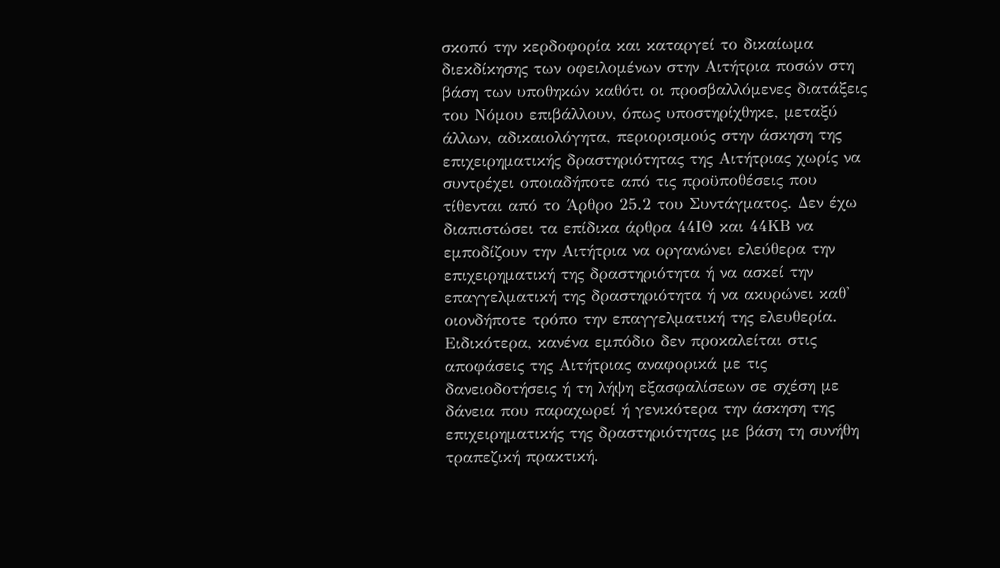σκοπό την κερδοφορία και καταργεί το δικαίωμα διεκδίκησης των οφειλομένων στην Αιτήτρια ποσών στη βάση των υποθηκών καθότι οι προσβαλλόμενες διατάξεις του Νόμου επιβάλλουν, όπως υποστηρίχθηκε, μεταξύ άλλων, αδικαιολόγητα, περιορισμούς στην άσκηση της επιχειρηματικής δραστηριότητας της Αιτήτριας χωρίς να συντρέχει οποιαδήποτε από τις προϋποθέσεις που τίθενται από το Άρθρο 25.2 του Συντάγματος. Δεν έχω διαπιστώσει τα επίδικα άρθρα 44ΙΘ και 44ΚΒ να εμποδίζουν την Αιτήτρια να οργανώνει ελεύθερα την επιχειρηματική της δραστηριότητα ή να ασκεί την επαγγελματική της δραστηριότητα ή να ακυρώνει καθ' οιονδήποτε τρόπο την επαγγελματική της ελευθερία. Ειδικότερα, κανένα εμπόδιο δεν προκαλείται στις αποφάσεις της Αιτήτριας αναφορικά με τις δανειοδοτήσεις ή τη λήψη εξασφαλίσεων σε σχέση με δάνεια που παραχωρεί ή γενικότερα την άσκηση της επιχειρηματικής της δραστηριότητας με βάση τη συνήθη τραπεζική πρακτική.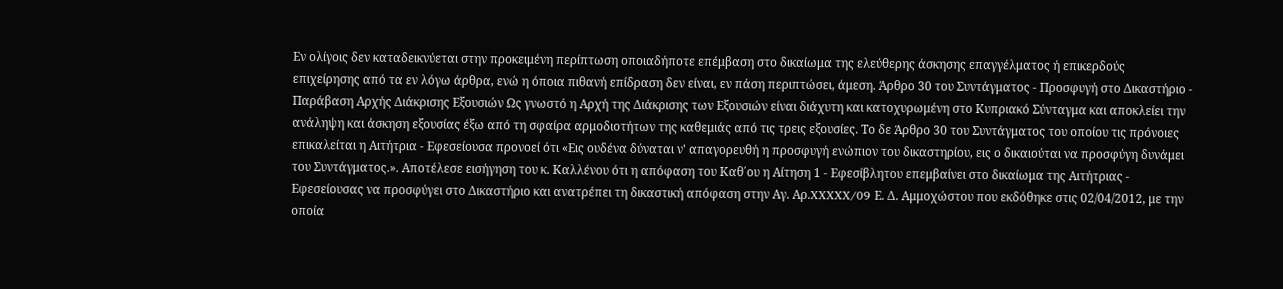Εν ολίγοις δεν καταδεικνύεται στην προκειμένη περίπτωση οποιαδήποτε επέμβαση στο δικαίωμα της ελεύθερης άσκησης επαγγέλματος ή επικερδούς επιχείρησης από τα εν λόγω άρθρα, ενώ η όποια πιθανή επίδραση δεν είναι, εν πάση περιπτώσει, άμεση. Άρθρο 30 του Συντάγματος - Προσφυγή στο Δικαστήριο - Παράβαση Αρχής Διάκρισης Εξουσιών Ως γνωστό η Αρχή της Διάκρισης των Εξουσιών είναι διάχυτη και κατοχυρωμένη στο Κυπριακό Σύνταγμα και αποκλείει την ανάληψη και άσκηση εξουσίας έξω από τη σφαίρα αρμοδιοτήτων της καθεμιάς από τις τρεις εξουσίες. Το δε Άρθρο 30 του Συντάγματος του οποίου τις πρόνοιες επικαλείται η Αιτήτρια - Εφεσείουσα προνοεί ότι «Εις ουδένα δύναται ν' απαγορευθή η προσφυγή ενώπιον του δικαστηρίου, εις ο δικαιούται να προσφύγη δυνάμει του Συντάγματος.». Αποτέλεσε εισήγηση του κ. Καλλένου ότι η απόφαση του Καθ΄ου η Αίτηση 1 - Εφεσίβλητου επεμβαίνει στο δικαίωμα της Αιτήτριας - Εφεσείουσας να προσφύγει στο Δικαστήριο και ανατρέπει τη δικαστική απόφαση στην Αγ. Αρ.XXXXX/09 Ε. Δ. Αμμοχώστου που εκδόθηκε στις 02/04/2012, με την οποία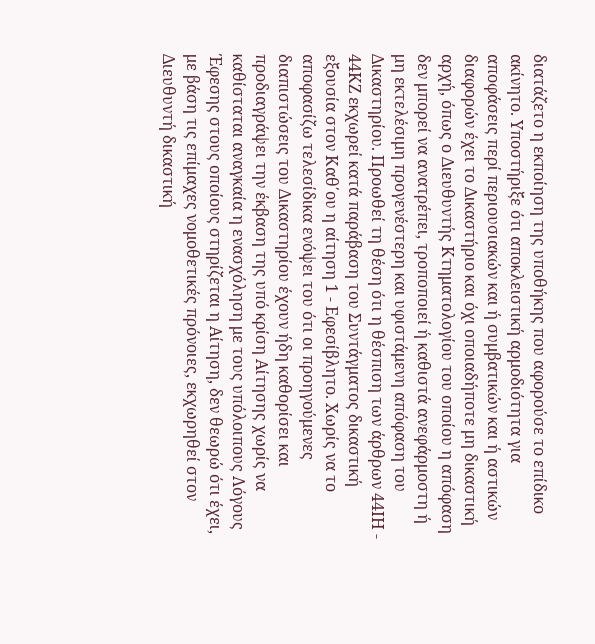διατάζετο η εκποίηση της υποθήκης που αφορούσε το επίδικο ακίνητο. Υποστήριξε ότι αποκλειστική αρμοδιότητα για αποφάσεις περί περιουσιακών και ή συμβατικών και ή αστικών διαφορών έχει το Δικαστήριο και όχι οποιαδήποτε μη δικαστική αρχή, όπως ο Διευθυντής Κτηματολογίου του οποίου η απόφαση δεν μπορεί να ανατρέπει, τροποποιεί ή καθιστά ανεφάρμοστη ή μη εκτελέσιμη προγενέστερη και υφιστάμενη απόφαση του Δικαστηρίου. Προωθεί τη θέση ότι η θέσπιση των άρθρων 44ΙΗ - 44ΚΖ εκχωρεί κατά παράβαση του Συντάγματος δικαστική εξουσία στον Καθ΄ου η αίτηση 1 - Εφεσίβλητο. Χωρίς να το αποφασίζω τελεσίδικα ενόψει του ότι οι προηγούμενες διαπιστώσεις του Δικαστηρίου έχουν ήδη καθορίσει και προδιαγράψει την έκβαση της υπό κρίση Αίτησης χωρίς να καθίσταται αναγκαία η ενασχόληση με τους υπόλοιπους Λόγους Έφεσης στους οποίους στηρίζεται η Αίτηση, δεν θεωρώ ότι έχει, με βάση τις επίμαχες νομοθετικές πρόνοιες, εκχωρηθεί στον Διευθυντή δικαστική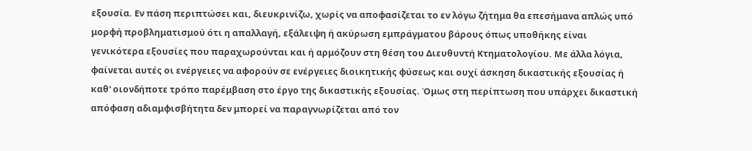εξουσία. Εν πάση περιπτώσει και, διευκρινίζω, χωρίς να αποφασίζεται το εν λόγω ζήτημα θα επεσήμανα απλώς υπό μορφή προβληματισμού ότι η απαλλαγή, εξάλειψη ή ακύρωση εμπράγματου βάρους όπως υποθήκης είναι γενικότερα εξουσίες που παραχωρούνται και ή αρμόζουν στη θέση του Διευθυντή Κτηματολογίου. Με άλλα λόγια, φαίνεται αυτές οι ενέργειες να αφορούν σε ενέργειες διοικητικής φύσεως και ουχί άσκηση δικαστικής εξουσίας ή καθ' οιονδήποτε τρόπο παρέμβαση στο έργο της δικαστικής εξουσίας. Όμως στη περίπτωση που υπάρχει δικαστική απόφαση αδιαμφισβήτητα δεν μπορεί να παραγνωρίζεται από τον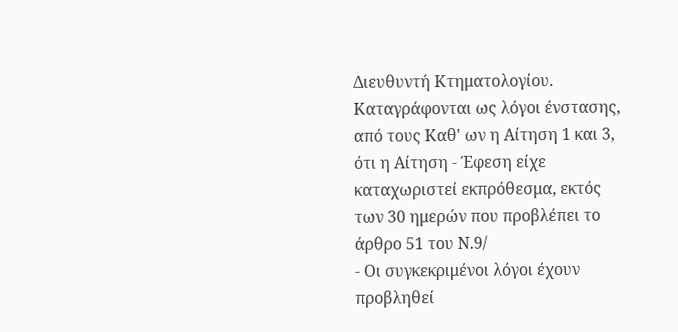Διευθυντή Κτηματολογίου. Καταγράφονται ως λόγοι ένστασης, από τους Καθ' ων η Αίτηση 1 και 3, ότι η Αίτηση - Έφεση είχε καταχωριστεί εκπρόθεσμα, εκτός των 30 ημερών που προβλέπει το άρθρο 51 του Ν.9/
- Οι συγκεκριμένοι λόγοι έχουν προβληθεί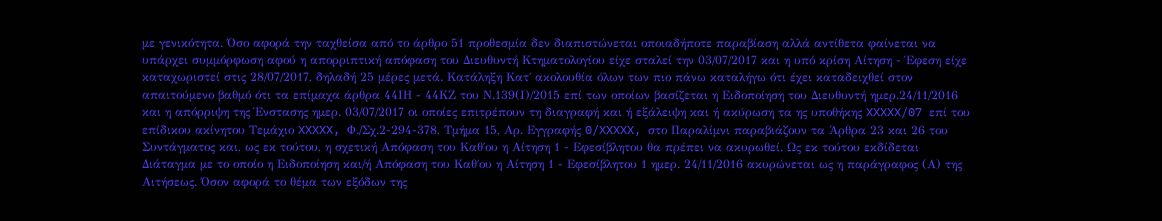με γενικότητα. Όσο αφορά την ταχθείσα από το άρθρο 51 προθεσμία δεν διαπιστώνεται οποιαδήποτε παραβίαση αλλά αντίθετα φαίνεται να υπάρχει συμμόρφωση αφού η απορριπτική απόφαση του Διευθυντή Κτηματολογίου είχε σταλεί την 03/07/2017 και η υπό κρίση Αίτηση - Έφεση είχε καταχωριστεί στις 28/07/2017, δηλαδή 25 μέρες μετά. Κατάληξη Κατ΄ ακολουθία όλων των πιο πάνω καταλήγω ότι έχει καταδειχθεί στον απαιτούμενο βαθμό ότι τα επίμαχα άρθρα 44ΙΗ - 44ΚΖ του Ν.139(Ι)/2015 επί των οποίων βασίζεται η Ειδοποίηση του Διευθυντή ημερ.24/11/2016 και η απόρριψη της Ένστασης ημερ. 03/07/2017 οι οποίες επιτρέπουν τη διαγραφή και ή εξάλειψη και ή ακύρωση τα ης υποθήκης XXXXX/07 επί του επίδικου ακίνητου Τεμάχιο XXXXX, Φ./Σχ.2-294-378, Τμήμα 15, Αρ. Εγγραφής 0/XXXXX, στο Παραλίμνι παραβιάζουν τα Άρθρα 23 και 26 του Συντάγματος και, ως εκ τούτου, η σχετική Απόφαση του Καθ΄ου η Αίτηση 1 - Εφεσίβλητου θα πρέπει να ακυρωθεί. Ως εκ τούτου εκδίδεται Διάταγμα με το οποίο η Ειδοποίηση και/ή Απόφαση του Καθ΄ου η Αίτηση 1 - Εφεσίβλητου 1 ημερ. 24/11/2016 ακυρώνεται ως η παράγραφος (Α) της Αιτήσεως. Όσον αφορά το θέμα των εξόδων της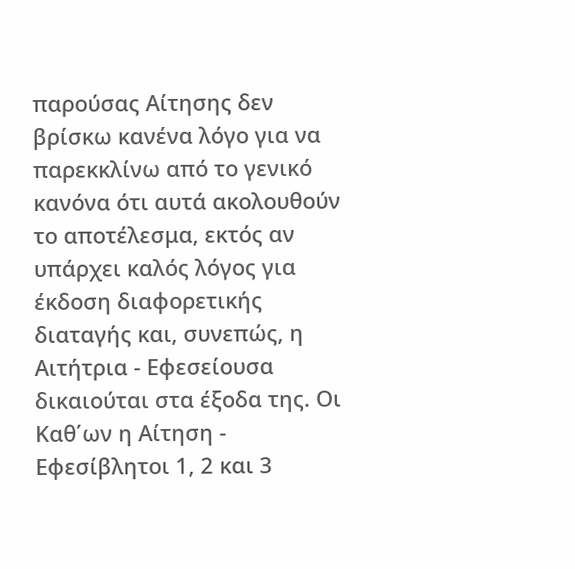παρούσας Αίτησης δεν βρίσκω κανένα λόγο για να παρεκκλίνω από το γενικό κανόνα ότι αυτά ακολουθούν το αποτέλεσμα, εκτός αν υπάρχει καλός λόγος για έκδοση διαφορετικής διαταγής και, συνεπώς, η Αιτήτρια - Εφεσείουσα δικαιούται στα έξοδα της. Οι Καθ΄ων η Αίτηση - Εφεσίβλητοι 1, 2 και 3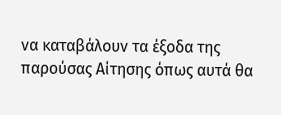να καταβάλουν τα έξοδα της παρούσας Αίτησης όπως αυτά θα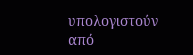υπολογιστούν από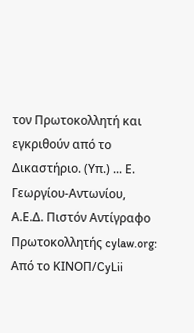τον Πρωτοκολλητή και εγκριθούν από το Δικαστήριο. (Υπ.) ... Ε. Γεωργίου-Αντωνίου, Α.Ε.Δ. Πιστόν Αντίγραφο Πρωτοκολλητής cylaw.org: Από το ΚΙΝOΠ/CyLii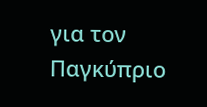για τον Παγκύπριο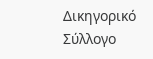Δικηγορικό Σύλλογο